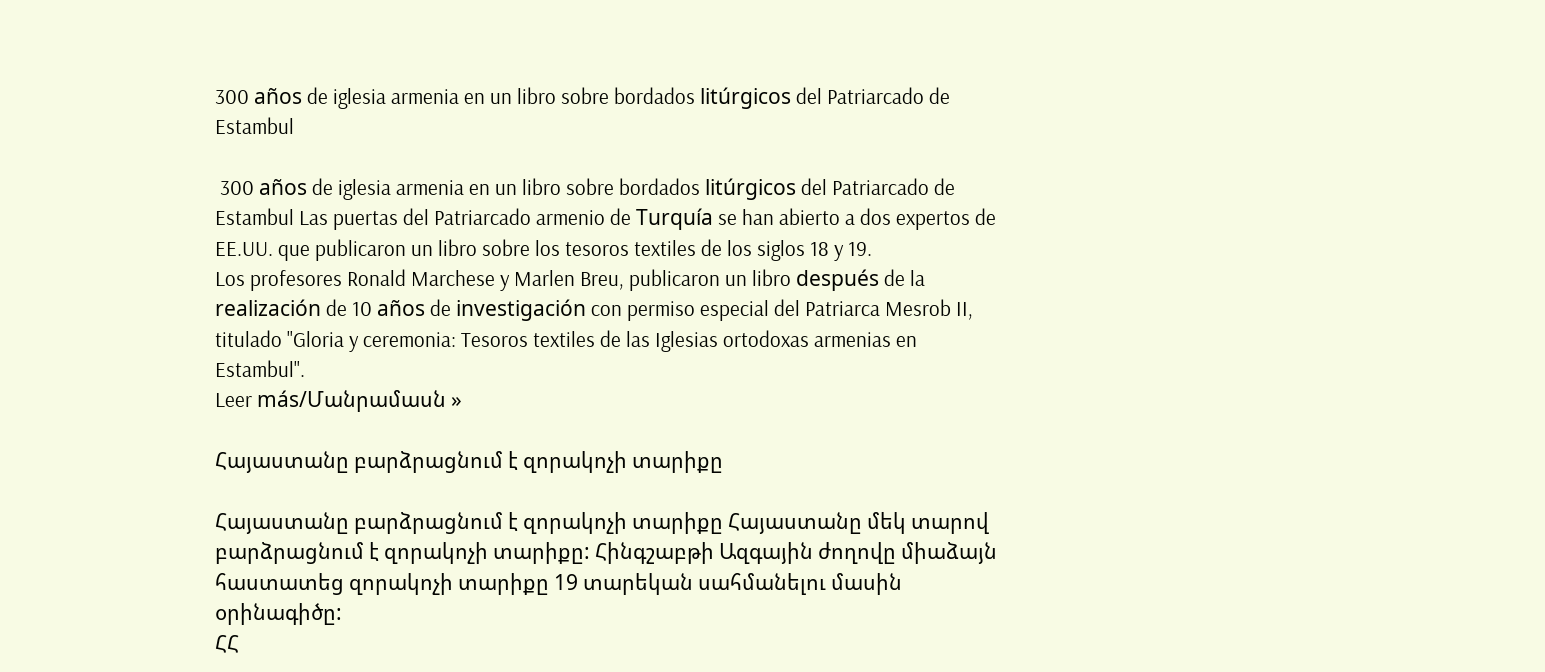300 años de iglesia armenia en un libro sobre bordados litúrgicos del Patriarcado de Estambul

 300 años de iglesia armenia en un libro sobre bordados litúrgicos del Patriarcado de Estambul Las puertas del Patriarcado armenio de Turquía se han abierto a dos expertos de EE.UU. que publicaron un libro sobre los tesoros textiles de los siglos 18 y 19.
Los profesores Ronald Marchese y Marlen Breu, publicaron un libro después de la realización de 10 años de investigación con permiso especial del Patriarca Mesrob II, titulado "Gloria y ceremonia: Tesoros textiles de las Iglesias ortodoxas armenias en Estambul".
Leer más/Մանրամասն »

Հայաստանը բարձրացնում է զորակոչի տարիքը

Հայաստանը բարձրացնում է զորակոչի տարիքը Հայաստանը մեկ տարով բարձրացնում է զորակոչի տարիքը: Հինգշաբթի Ազգային ժողովը միաձայն հաստատեց զորակոչի տարիքը 19 տարեկան սահմանելու մասին օրինագիծը:
ՀՀ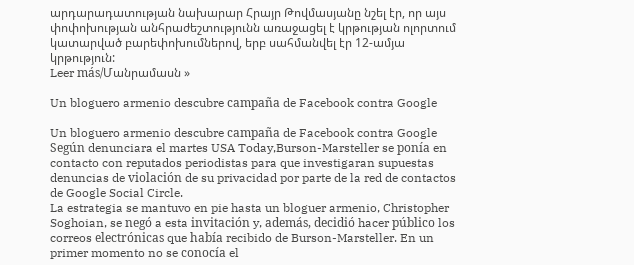արդարադատության նախարար Հրայր Թովմասյանը նշել էր, որ այս փոփոխության անհրաժեշտությունն առաջացել է կրթության ոլորտում կատարված բարեփոխումներով, երբ սահմանվել էր 12-ամյա կրթություն:
Leer más/Մանրամասն »

Un bloguero armenio descubre campaña de Facebook contra Google

Un bloguero armenio descubre campaña de Facebook contra Google Según denunciara el martes USA Today,Burson-Marsteller se ponía en contacto con reputados periodistas para que investigaran supuestas denuncias de violación de su privacidad por parte de la red de contactos de Google Social Circle.
La estrategia se mantuvo en pie hasta un bloguer armenio, Christopher Soghoian, se negó a esta invitación y, además, decidió hacer público los correos electrónicas que había recibido de Burson-Marsteller. En un primer momento no se conocía el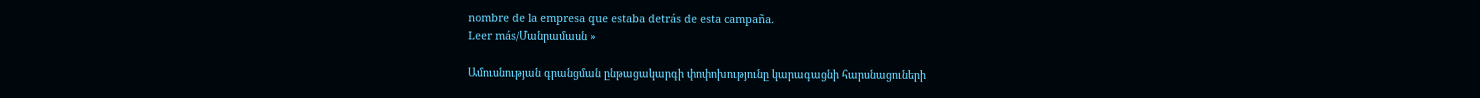nombre de la empresa que estaba detrás de esta campaña.
Leer más/Մանրամասն »

Ամուսնության գրանցման ընթացակարգի փոփոխությունը կարագացնի հարսնացուների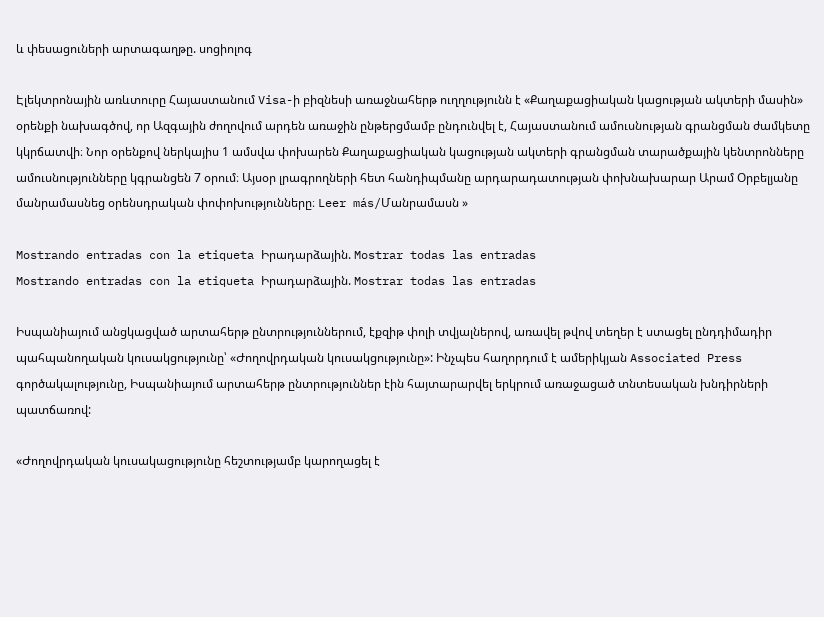և փեսացուների արտագաղթը. սոցիոլոգ

Էլեկտրոնային առևտուրը Հայաստանում Visa-ի բիզնեսի առաջնահերթ ուղղությունն է «Քաղաքացիական կացության ակտերի մասին» օրենքի նախագծով, որ Ազգային ժողովում արդեն առաջին ընթերցմամբ ընդունվել է, Հայաստանում ամուսնության գրանցման ժամկետը կկրճատվի։ Նոր օրենքով ներկայիս 1 ամսվա փոխարեն Քաղաքացիական կացության ակտերի գրանցման տարածքային կենտրոնները ամուսնությունները կգրանցեն 7 օրում։ Այսօր լրագրողների հետ հանդիպմանը արդարադատության փոխնախարար Արամ Օրբելյանը մանրամասնեց օրենսդրական փոփոխությունները։ Leer más/Մանրամասն »

Mostrando entradas con la etiqueta Իրադարձային. Mostrar todas las entradas
Mostrando entradas con la etiqueta Իրադարձային. Mostrar todas las entradas

Իսպանիայում անցկացված արտահերթ ընտրություններում, էքզիթ փոլի տվյալներով, առավել թվով տեղեր է ստացել ընդդիմադիր պահպանողական կուսակցությունը՝ «Ժողովրդական կուսակցությունը»: Ինչպես հաղորդում է ամերիկյան Associated Press գործակալությունը, Իսպանիայում արտահերթ ընտրություններ էին հայտարարվել երկրում առաջացած տնտեսական խնդիրների պատճառով:

«Ժողովրդական կուսակացությունը հեշտությամբ կարողացել է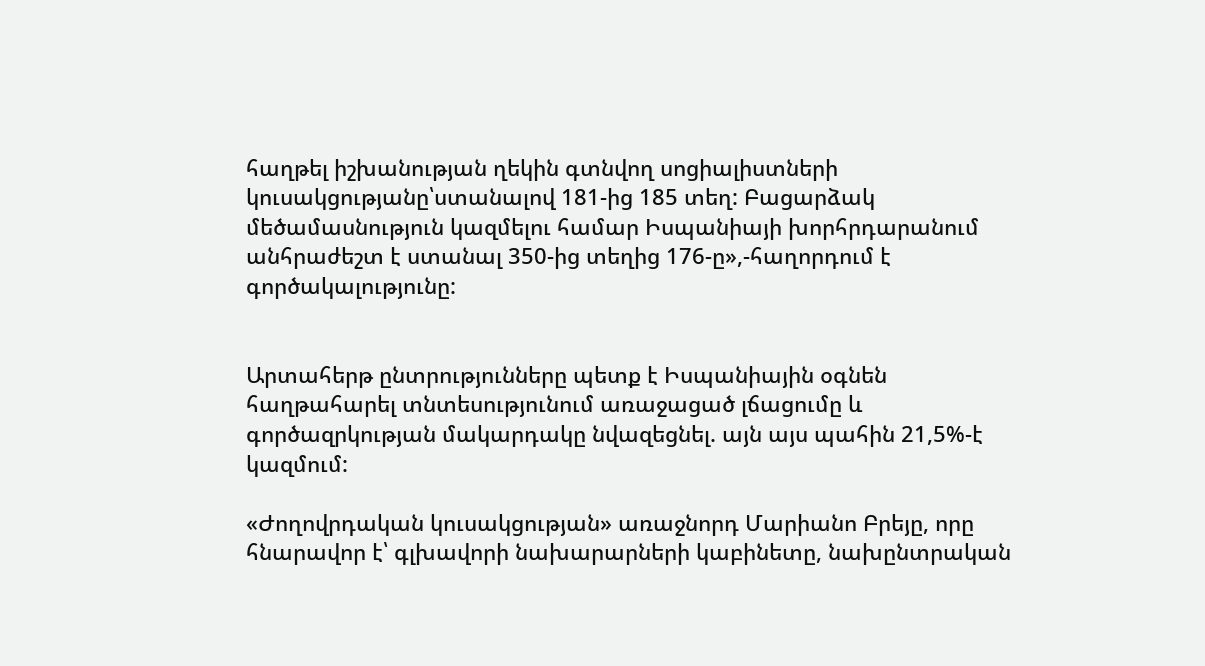հաղթել իշխանության ղեկին գտնվող սոցիալիստների կուսակցությանը՝ստանալով 181-ից 185 տեղ: Բացարձակ մեծամասնություն կազմելու համար Իսպանիայի խորհրդարանում անհրաժեշտ է ստանալ 350-ից տեղից 176-ը»,-հաղորդում է գործակալությունը:


Արտահերթ ընտրությունները պետք է Իսպանիային օգնեն հաղթահարել տնտեսությունում առաջացած լճացումը և գործազրկության մակարդակը նվազեցնել. այն այս պահին 21,5%-է կազմում:

«Ժողովրդական կուսակցության» առաջնորդ Մարիանո Բրեյը, որը հնարավոր է՝ գլխավորի նախարարների կաբինետը, նախընտրական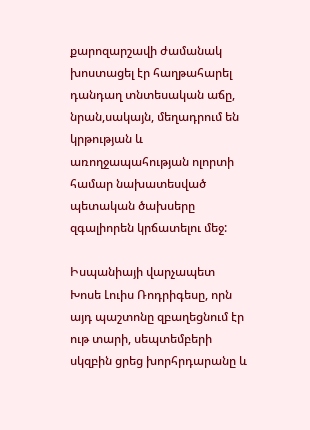քարոզարշավի ժամանակ խոստացել էր հաղթահարել դանդաղ տնտեսական աճը, նրան,սակայն, մեղադրում են կրթության և առողջապահության ոլորտի համար նախատեսված պետական ծախսերը զգալիորեն կրճատելու մեջ:

Իսպանիայի վարչապետ Խոսե Լուիս Ռոդրիգեսը, որն այդ պաշտոնը զբաղեցնում էր ութ տարի, սեպտեմբերի սկզբին ցրեց խորհրդարանը և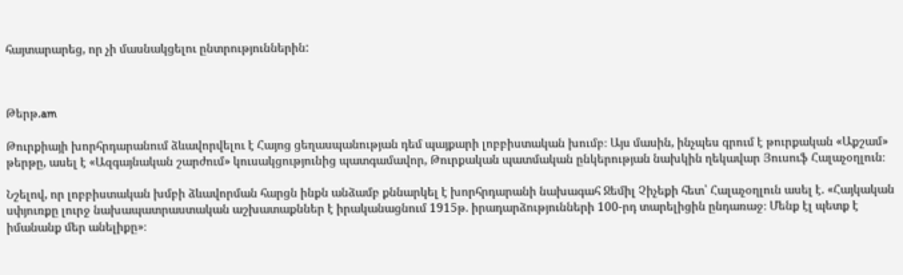հայտարարեց, որ չի մասնակցելու ընտրություններին:



Թերթ.am

Թուրքիայի խորհրդարանում ձևավորվելու է Հայոց ցեղասպանության դեմ պայքարի լոբբիստական խումբ։ Այս մասին, ինչպես գրում է թուրքական «Աքշամ» թերթը, ասել է «Ազգայնական շարժում» կուսակցությունից պատգամավոր, Թուրքական պատմական ընկերության նախկին ղեկավար Յուսուֆ Հալաչօղլուն։

Նշելով, որ լոբբիստական խմբի ձևավորման հարցն ինքն անձամբ քննարկել է խորհրդարանի նախագահ Ջեմիլ Չիչեքի հետ՝ Հալաչօղլուն ասել է. «Հայկական սփյուռքը լուրջ նախապատրաստական աշխատաքններ է իրականացնում 1915թ. իրադարձությունների 100-րդ տարելիցին ընդառաջ։ Մենք էլ պետք է իմանանք մեր անելիքը»։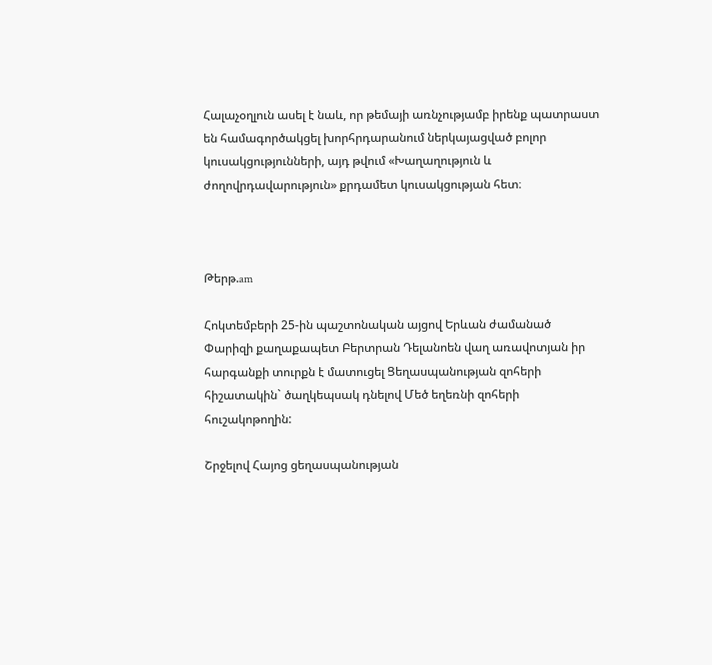Հալաչօղլուն ասել է նաև, որ թեմայի առնչությամբ իրենք պատրաստ են համագործակցել խորհրդարանում ներկայացված բոլոր կուսակցությունների, այդ թվում «Խաղաղություն և ժողովրդավարություն» քրդամետ կուսակցության հետ։



Թերթ.am

Հոկտեմբերի 25-ին պաշտոնական այցով Երևան ժամանած Փարիզի քաղաքապետ Բերտրան Դելանոեն վաղ առավոտյան իր հարգանքի տուրքն է մատուցել Ցեղասպանության զոհերի հիշատակին` ծաղկեպսակ դնելով Մեծ եղեռնի զոհերի հուշակոթողին:

Շրջելով Հայոց ցեղասպանության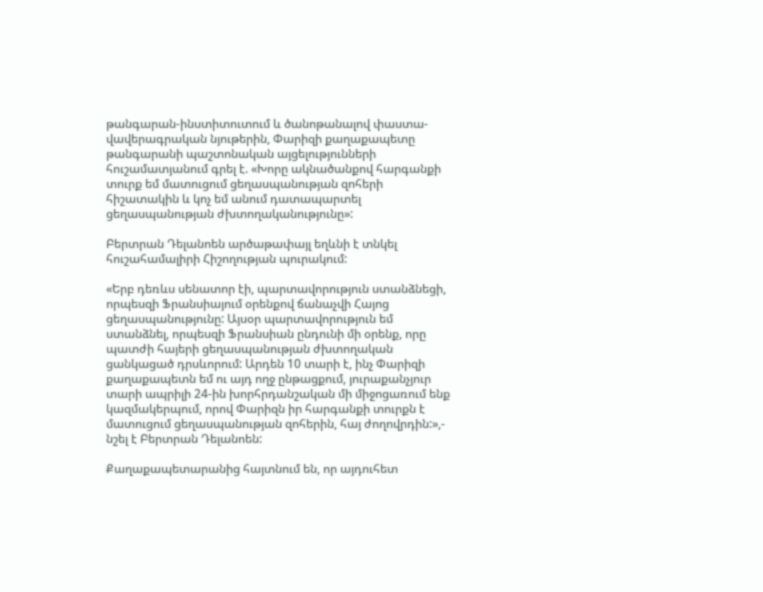թանգարան-ինստիտուտում և ծանոթանալով փաստա-վավերագրական նյութերին, Փարիզի քաղաքապետը թանգարանի պաշտոնական այցելությունների հուշամատյանում գրել է. «Խորը ակնածանքով հարգանքի տուրք եմ մատուցում ցեղասպանության զոհերի հիշատակին և կոչ եմ անում դատապարտել ցեղասպանության ժխտողականությունը»:

Բերտրան Դելանոեն արծաթափայլ եղևնի է տնկել հուշահամալիրի Հիշողության պուրակում:

«Երբ դեռևս սենատոր էի, պարտավորություն ստանձնեցի, որպեսզի Ֆրանսիայում օրենքով ճանաչվի Հայոց ցեղասպանությունը: Այսօր պարտավորություն եմ ստանձնել, որպեսզի Ֆրանսիան ընդունի մի օրենք, որը պատժի հայերի ցեղասպանության ժխտողական ցանկացած դրսևորում: Արդեն 10 տարի է, ինչ Փարիզի քաղաքապետն եմ ու այդ ողջ ընթացքում, յուրաքանչյուր տարի ապրիլի 24-ին խորհրդանշական մի միջոցառում ենք կազմակերպում, որով Փարիզն իր հարգանքի տուրքն է մատուցում ցեղասպանության զոհերին, հայ ժողովրդին:»,- նշել է Բերտրան Դելանոեն:

Քաղաքապետարանից հայտնում են, որ այդուհետ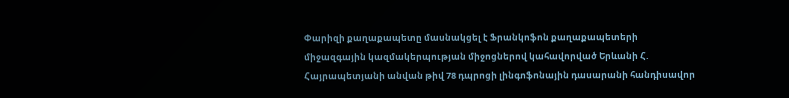Փարիզի քաղաքապետը մասնակցել է Ֆրանկոֆոն քաղաքապետերի միջազգային կազմակերպության միջոցներով կահավորված Երևանի Հ. Հայրապետյանի անվան թիվ 78 դպրոցի լինգոֆոնային դասարանի հանդիսավոր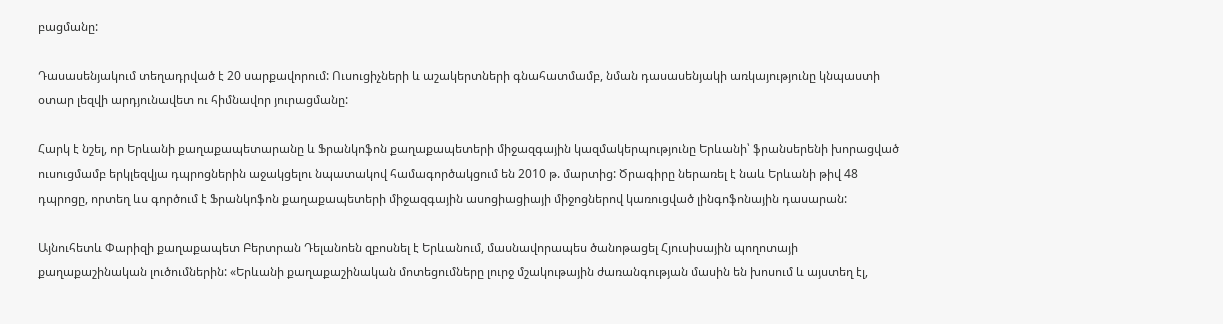բացմանը:

Դասասենյակում տեղադրված է 20 սարքավորում: Ուսուցիչների և աշակերտների գնահատմամբ, նման դասասենյակի առկայությունը կնպաստի օտար լեզվի արդյունավետ ու հիմնավոր յուրացմանը:

Հարկ է նշել, որ Երևանի քաղաքապետարանը և Ֆրանկոֆոն քաղաքապետերի միջազգային կազմակերպությունը Երևանի՝ ֆրանսերենի խորացված ուսուցմամբ երկլեզվյա դպրոցներին աջակցելու նպատակով համագործակցում են 2010 թ. մարտից: Ծրագիրը ներառել է նաև Երևանի թիվ 48 դպրոցը, որտեղ ևս գործում է Ֆրանկոֆոն քաղաքապետերի միջազգային ասոցիացիայի միջոցներով կառուցված լինգոֆոնային դասարան:

Այնուհետև Փարիզի քաղաքապետ Բերտրան Դելանոեն զբոսնել է Երևանում, մասնավորապես ծանոթացել Հյուսիսային պողոտայի քաղաքաշինական լուծումներին: «Երևանի քաղաքաշինական մոտեցումները լուրջ մշակութային ժառանգության մասին են խոսում և այստեղ էլ,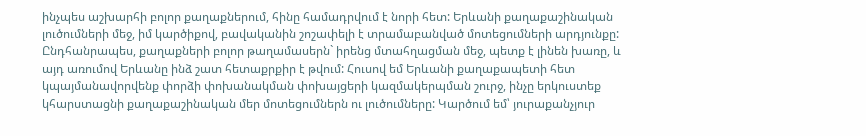ինչպես աշխարհի բոլոր քաղաքներում, հինը համադրվում է նորի հետ: Երևանի քաղաքաշինական լուծումների մեջ, իմ կարծիքով, բավականին շոշափելի է տրամաբանված մոտեցումների արդյունքը: Ընդհանրապես, քաղաքների բոլոր թաղամասերն` իրենց մտահղացման մեջ, պետք է լինեն խառը, և այդ առումով Երևանը ինձ շատ հետաքրքիր է թվում: Հուսով եմ Երևանի քաղաքապետի հետ կպայմանավորվենք փորձի փոխանակման փոխայցերի կազմակերպման շուրջ, ինչը երկուստեք կհարստացնի քաղաքաշինական մեր մոտեցումներն ու լուծումները: Կարծում եմ՝ յուրաքանչյուր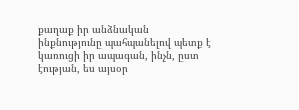քաղաք իր անձնական ինքնությունը պահպանելով պետք է կառուցի իր ապագան, ինչն, ըստ էության, ես այսօր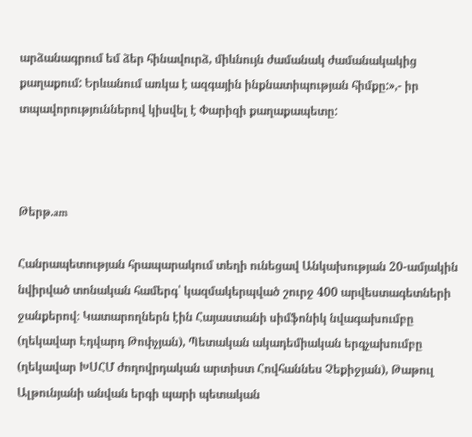արձանագրում եմ ձեր հինավուրձ, միևնույն ժամանակ ժամանակակից քաղաքում: Երևանում առկա է ազգային ինքնատիպության հիմքը:»,- իր տպավորություններով կիսվել է Փարիզի քաղաքապետը:



Թերթ.am

Հանրապետության հրապարակում տեղի ունեցավ Անկախության 20-ամյակին նվիրված տոնական համերգ՝ կազմակերպված շուրջ 400 արվեստագետների ջանքերով։ Կատարողներն էին Հայաստանի սիմֆոնիկ նվագախումբը (ղեկավար Էդվարդ Թոփչյան), Պետական ակադեմիական երգչախումբը (ղեկավար ԽՍՀՄ ժողովրդական արտիստ Հովհաննես Չեքիջյան), Թաթուլ Ալթունյանի անվան երգի պարի պետական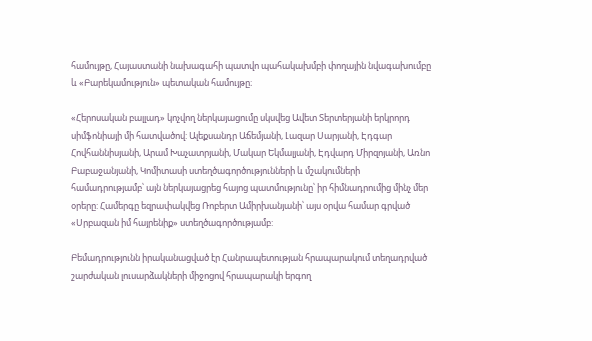համույթը, Հայաստանի նախագահի պատվո պահակախմբի փողային նվագախումբը և «Բարեկամություն» պետական համույթը։

«Հերոսական բալլադ» կոչվող ներկայացումը սկսվեց Ավետ Տերտերյանի երկրորդ սիմֆոնիայի մի հատվածով: Ալեքսանդր Աճեմյանի, Լազար Սարյանի, Էդգար Հովհաննիսյանի, Արամ Խաչատրյանի, Մակար Եկմալյանի, Էդվարդ Միրզոյանի, Առնո Բաբաջանյանի, Կոմիտասի ստեղծագործությունների և մշակումների համադրությամբ՝ այն ներկայացրեց հայոց պատմությունը՝ իր հիմնադրումից մինչ մեր օրերը: Համերգը եզրափակվեց Ռոբերտ Ամիրխանյանի՝ այս օրվա համար գրված «Սրբազան իմ հայրենիք» ստեղծագործությամբ:

Բեմադրությունն իրականացված էր Հանրապետության հրապարակում տեղադրված շարժական լուսարձակների միջոցով հրապարակի երգող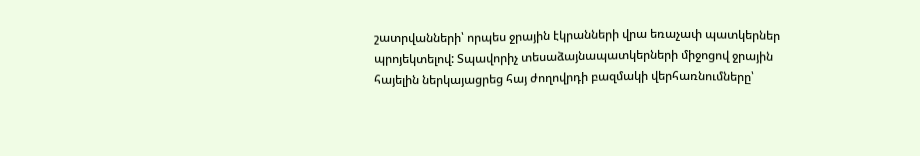շատրվանների՝ որպես ջրային էկրանների վրա եռաչափ պատկերներ պրոյեկտելով: Տպավորիչ տեսաձայնապատկերների միջոցով ջրային հայելին ներկայացրեց հայ ժողովրդի բազմակի վերհառնումները՝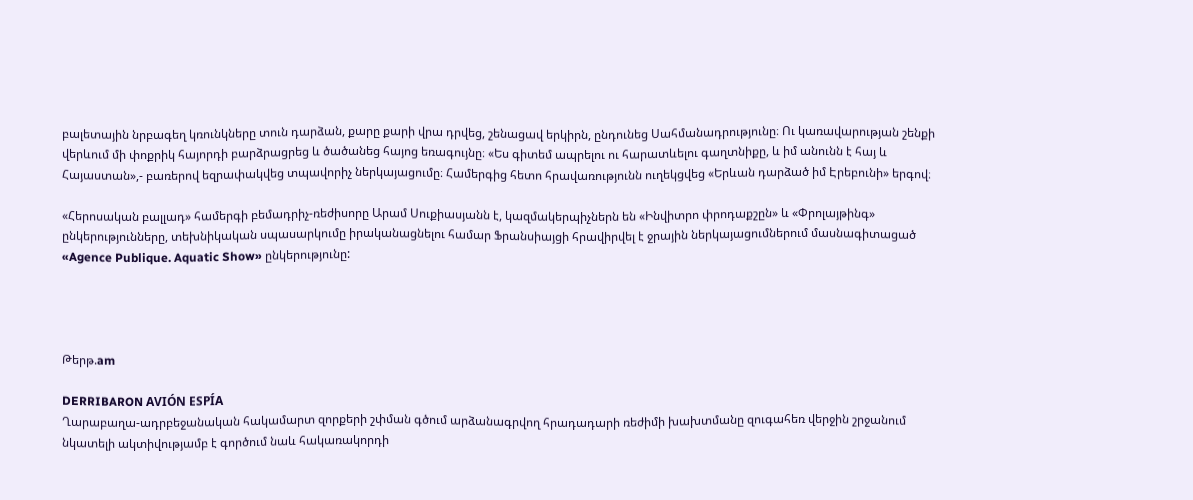բալետային նրբագեղ կռունկները տուն դարձան, քարը քարի վրա դրվեց, շենացավ երկիրն, ընդունեց Սահմանադրությունը։ Ու կառավարության շենքի վերևում մի փոքրիկ հայորդի բարձրացրեց և ծածանեց հայոց եռագույնը։ «Ես գիտեմ ապրելու ու հարատևելու գաղտնիքը, և իմ անունն է հայ և Հայաստան»,- բառերով եզրափակվեց տպավորիչ ներկայացումը։ Համերգից հետո հրավառությունն ուղեկցվեց «Երևան դարձած իմ Էրեբունի» երգով։

«Հերոսական բալլադ» համերգի բեմադրիչ-ռեժիսորը Արամ Սուքիասյանն է, կազմակերպիչներն են «Ինվիտրո փրոդաքշըն» և «Փրոլայթինգ» ընկերությունները, տեխնիկական սպասարկումը իրականացնելու համար Ֆրանսիայցի հրավիրվել է ջրային ներկայացումներում մասնագիտացած «Agence Publique. Aquatic Show» ընկերությունը:




Թերթ.am

DERRIBARON AVIÓN ESPÍA
Ղարաբաղա-ադրբեջանական հակամարտ զորքերի շփման գծում արձանագրվող հրադադարի ռեժիմի խախտմանը զուգահեռ վերջին շրջանում նկատելի ակտիվությամբ է գործում նաև հակառակորդի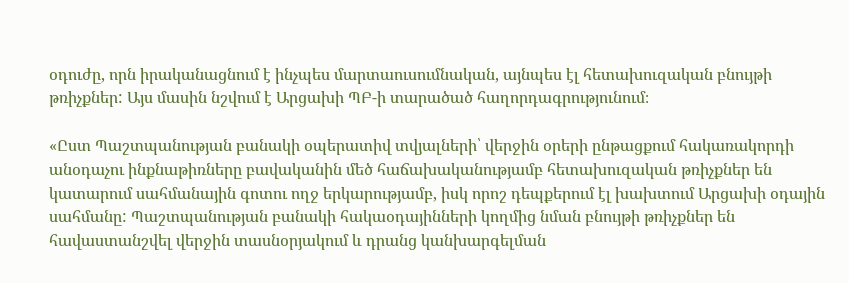օդուժը, որն իրականացնում է ինչպես մարտաուսումնական, այնպես էլ հետախուզական բնույթի թռիչքներ: Այս մասին նշվում է Արցախի ՊԲ-ի տարածած հաղորդագրությունում։

«Ըստ Պաշտպանության բանակի օպերատիվ տվյալների՝ վերջին օրերի ընթացքում հակառակորդի անօդաչու ինքնաթիռները բավականին մեծ հաճախականությամբ հետախուզական թռիչքներ են կատարում սահմանային գոտու ողջ երկարությամբ, իսկ որոշ դեպքերում էլ խախտում Արցախի օդային սահմանը: Պաշտպանության բանակի հակաօդայինների կողմից նման բնույթի թռիչքներ են հավաստանշվել վերջին տասնօրյակում և դրանց կանխարգելման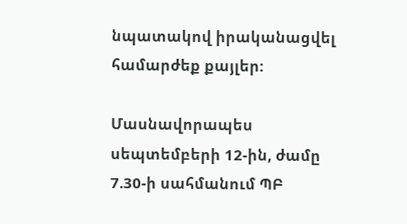նպատակով իրականացվել համարժեք քայլեր:

Մասնավորապես սեպտեմբերի 12-ին, ժամը 7.30-ի սահմանում ՊԲ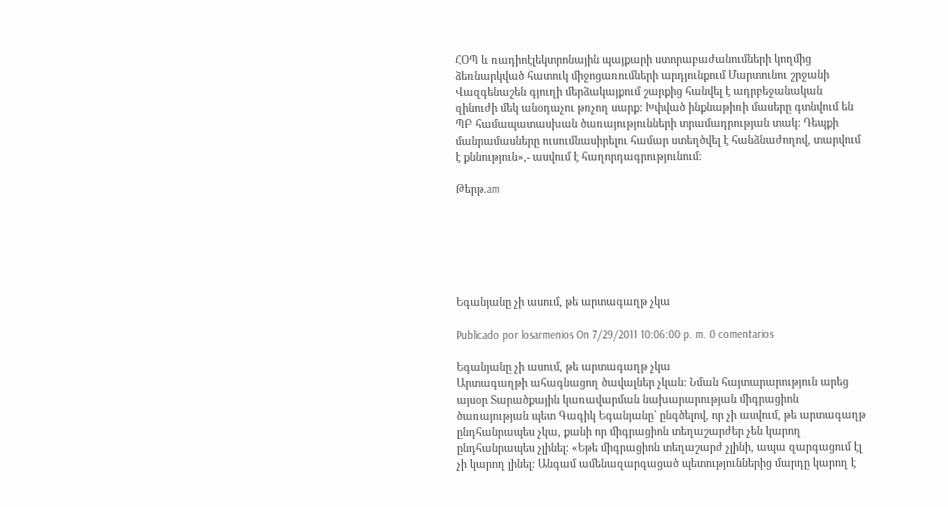ՀՕՊ և ռադիոէլեկտրոնային պայքարի ստորաբաժանումների կողմից ձեռնարկված հատուկ միջոցառումների արդյունքում Մարտունու շրջանի Վազգենաշեն գյուղի մերձակայքում շարքից հանվել է ադրբեջանական զինուժի մեկ անօդաչու թռչող սարք: Խփված ինքնաթիռի մասերը գտնվում են ՊԲ համապատասխան ծառայությունների տրամադրության տակ: Դեպքի մանրամասները ուսումնասիրելու համար ստեղծվել է հանձնաժողով, տարվում է քննություն»,- ասվում է հաղորդագրությունում:

Թերթ.am






Եգանյանը չի ասում, թե արտագաղթ չկա

Publicado por losarmenios On 7/29/2011 10:06:00 p. m. 0 comentarios

Եգանյանը չի ասում, թե արտագաղթ չկա
Արտագաղթի ահագնացող ծավալներ չկան: Նման հայտարարություն արեց այսօր Տարածքային կառավարման նախարարության միգրացիոն ծառայության պետ Գագիկ Եգանյանը` ընգծելով, որ չի ասվում, թե արտագաղթ ընդհանրապես չկա, քանի որ միգրացիոն տեղաշարժեր չեն կարող ընդհանրապես չլինել: «Եթե միգրացիոն տեղաշարժ չլինի, ապա զարգացում էլ չի կարող լինել: Անգամ ամենազարգացած պետություններից մարդը կարող է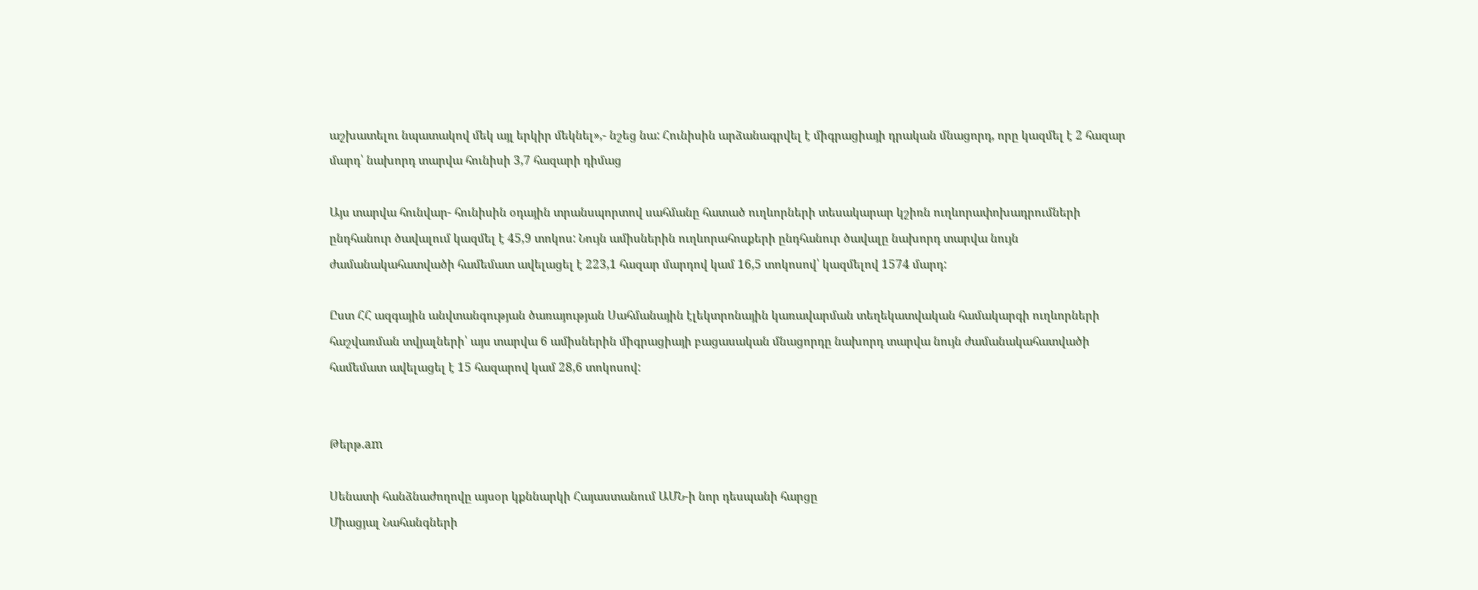աշխատելու նպատակով մեկ այլ երկիր մեկնել»,- նշեց նա: Հունիսին արձանագրվել է միգրացիայի դրական մնացորդ, որը կազմել է 2 հազար մարդ՝ նախորդ տարվա հունիսի 3,7 հազարի դիմաց

Այս տարվա հունվար- հունիսին օդային տրանսպորտով սահմանը հատած ուղևորների տեսակարար կշիռն ուղևորափոխադրումների ընդհանուր ծավալում կազմել է 45,9 տոկոս: Նույն ամիսներին ուղևորահոսքերի ընդհանուր ծավալը նախորդ տարվա նույն ժամանակահատվածի համեմատ ավելացել է 223,1 հազար մարդով կամ 16,5 տոկոսով՝ կազմելով 1574 մարդ:

Ըստ ՀՀ ազգային անվտանգության ծառայության Սահմանային էլեկտրոնային կառավարման տեղեկատվական համակարգի ուղևորների հաշվառման տվյալների՝ այս տարվա 6 ամիսներին միգրացիայի բացասական մնացորդը նախորդ տարվա նույն ժամանակահատվածի համեմատ ավելացել է 15 հազարով կամ 28,6 տոկոսով:


Թերթ.am

Սենատի հանձնաժողովը այսօր կքննարկի Հայաստանում ԱՄՆ-ի նոր դեսպանի հարցը
Միացյալ Նահանգների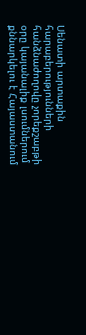Սենատի արտաքին հարաբերությունների հանձնաժողովը չորեքշաբթի օրը կայանալիք լսումներում քննարկելու է Հայաստանում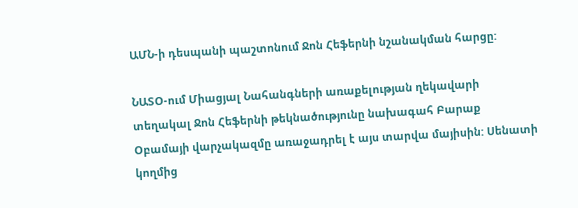ԱՄՆ-ի դեսպանի պաշտոնում Ջոն Հեֆերնի նշանակման հարցը:

ՆԱՏՕ-ում Միացյալ Նահանգների առաքելության ղեկավարի տեղակալ Ջոն Հեֆերնի թեկնածությունը նախագահ Բարաք Օբամայի վարչակազմը առաջադրել է այս տարվա մայիսին: Սենատի կողմից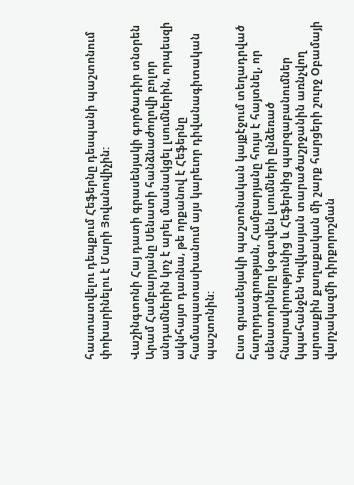հաստատվելու դեպքում Հեֆերնը դեսպանի պաշտոնում փոխարինելու է Մարի Յովանովիչին:

Վաշինգտոնի Հայ դատի գրասենյակի գործադիր տնօրեն Արամ Համբարյանը Սենատի հանձնաժողովի բոլոր անդամներին կոչ է արել մասնակցել լսումներին, որպեսզի ակնհայտ դառնա, թե որքանով է Հեֆերնը համապատասխանում այս կարեւոր դիվանագիտական պաշտոնին:

Ըստ գրասենյակի պաշտոնական կայքէջում տեղադրված հաղորդագրության, Համբարյանը հույս է հայտնել, որ սենատորները կօգտվեն լսումների ընձեռած հնարավորությունից և Հեֆերնից պարզաբանումներ կպահանջեն Կովկասյան տարածաշրջանին առնչվող արտաքին քաղաքական մի շարք հարցերի շուրջ Օբամայի վարչակազմի դիրքորոշման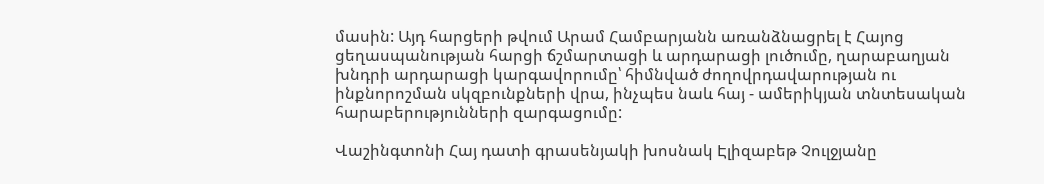մասին: Այդ հարցերի թվում Արամ Համբարյանն առանձնացրել է Հայոց ցեղասպանության հարցի ճշմարտացի և արդարացի լուծումը, ղարաբաղյան խնդրի արդարացի կարգավորումը՝ հիմնված ժողովրդավարության ու ինքնորոշման սկզբունքների վրա, ինչպես նաև հայ - ամերիկյան տնտեսական հարաբերությունների զարգացումը:

Վաշինգտոնի Հայ դատի գրասենյակի խոսնակ Էլիզաբեթ Չուլջյանը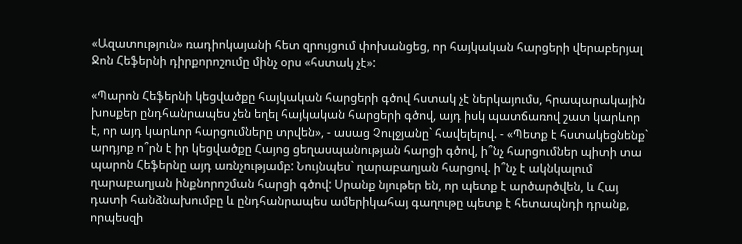«Ազատություն» ռադիոկայանի հետ զրույցում փոխանցեց, որ հայկական հարցերի վերաբերյալ Ջոն Հեֆերնի դիրքորոշումը մինչ օրս «հստակ չէ»:

«Պարոն Հեֆերնի կեցվածքը հայկական հարցերի գծով հստակ չէ ներկայումս, հրապարակային խոսքեր ընդհանրապես չեն եղել հայկական հարցերի գծով, այդ իսկ պատճառով շատ կարևոր է, որ այդ կարևոր հարցումները տրվեն», - ասաց Չուլջյանը` հավելելով. - «Պետք է հստակեցնենք` արդյոք ո՞րն է իր կեցվածքը Հայոց ցեղասպանության հարցի գծով, ի՞նչ հարցումներ պիտի տա պարոն Հեֆերնը այդ առնչությամբ: Նույնպես` ղարաբաղյան հարցով. ի՞նչ է ակնկալում ղարաբաղյան ինքնորոշման հարցի գծով: Սրանք նյութեր են, որ պետք է արծարծվեն, և Հայ դատի հանձնախումբը և ընդհանրապես ամերիկահայ գաղութը պետք է հետապնդի դրանք, որպեսզի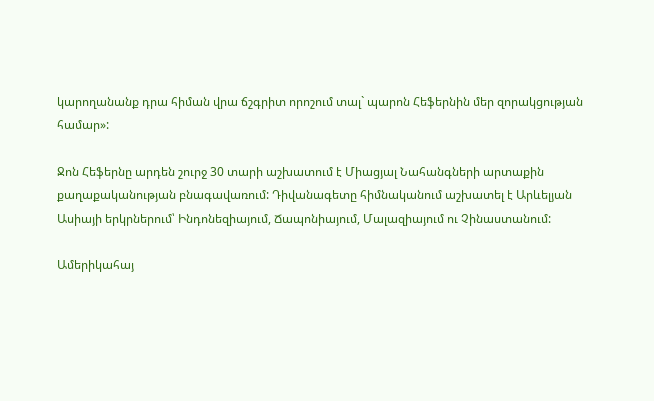կարողանանք դրա հիման վրա ճշգրիտ որոշում տալ` պարոն Հեֆերնին մեր զորակցության համար»:

Ջոն Հեֆերնը արդեն շուրջ 30 տարի աշխատում է Միացյալ Նահանգների արտաքին քաղաքականության բնագավառում: Դիվանագետը հիմնականում աշխատել է Արևելյան Ասիայի երկրներում՝ Ինդոնեզիայում, Ճապոնիայում, Մալազիայում ու Չինաստանում:

Ամերիկահայ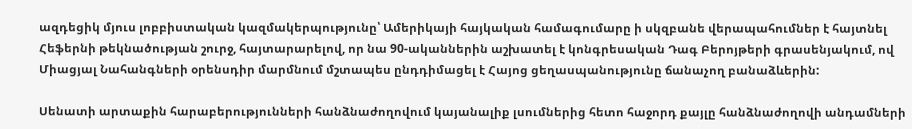ազդեցիկ մյուս լոբբիստական կազմակերպությունը՝ Ամերիկայի հայկական համագումարը ի սկզբանե վերապահումներ է հայտնել Հեֆերնի թեկնածության շուրջ, հայտարարելով, որ նա 90-ականներին աշխատել է կոնգրեսական Դագ Բերոյթերի գրասենյակում, ով Միացյալ Նահանգների օրենսդիր մարմնում մշտապես ընդդիմացել է Հայոց ցեղասպանությունը ճանաչող բանաձևերին:

Սենատի արտաքին հարաբերությունների հանձնաժողովում կայանալիք լսումներից հետո հաջորդ քայլը հանձնաժողովի անդամների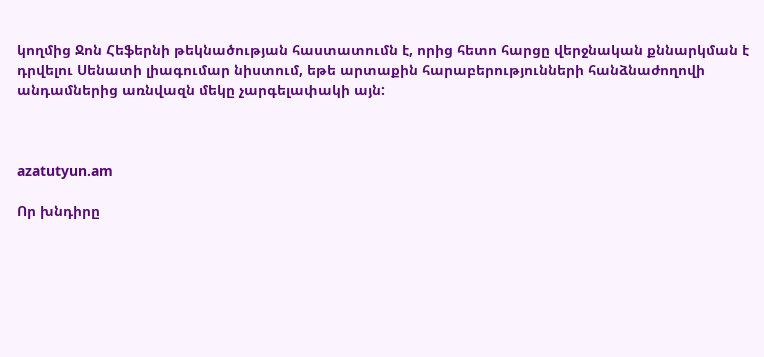կողմից Ջոն Հեֆերնի թեկնածության հաստատումն է, որից հետո հարցը վերջնական քննարկման է դրվելու Սենատի լիագումար նիստում, եթե արտաքին հարաբերությունների հանձնաժողովի անդամներից առնվազն մեկը չարգելափակի այն:



azatutyun.am

Որ խնդիրը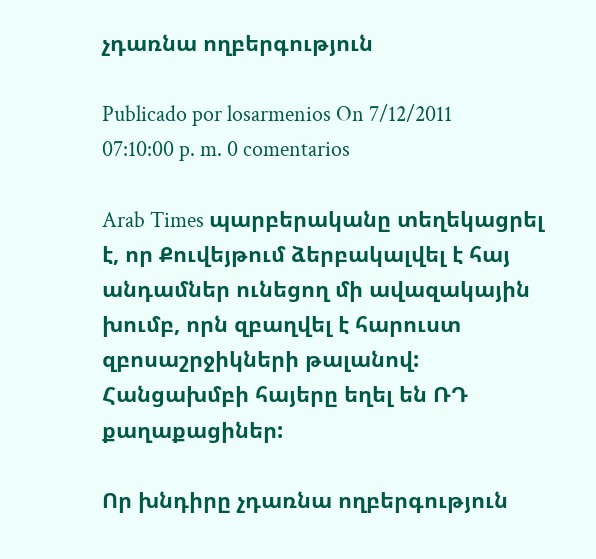չդառնա ողբերգություն

Publicado por losarmenios On 7/12/2011 07:10:00 p. m. 0 comentarios

Arab Times պարբերականը տեղեկացրել է, որ Քուվեյթում ձերբակալվել է հայ անդամներ ունեցող մի ավազակային խումբ, որն զբաղվել է հարուստ զբոսաշրջիկների թալանով: Հանցախմբի հայերը եղել են ՌԴ քաղաքացիներ:

Որ խնդիրը չդառնա ողբերգություն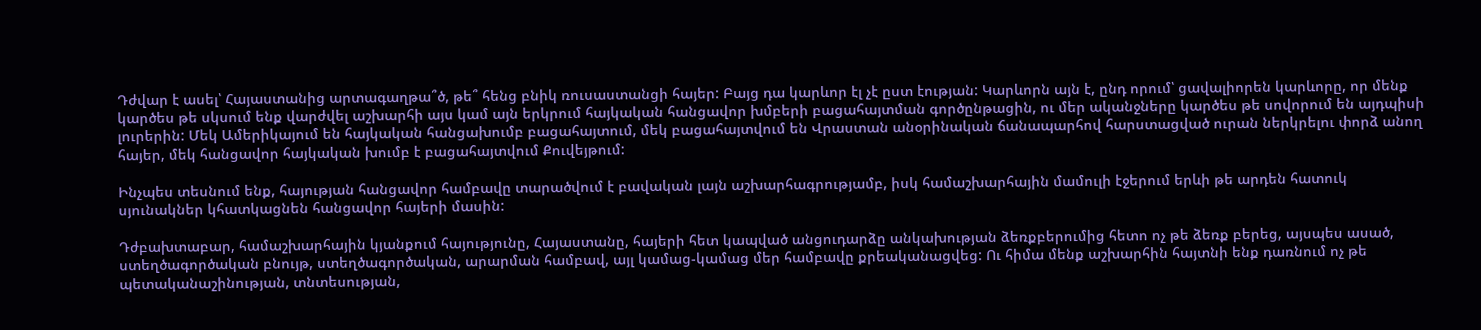Դժվար է ասել՝ Հայաստանից արտագաղթա՞ծ, թե՞ հենց բնիկ ռուսաստանցի հայեր: Բայց դա կարևոր էլ չէ ըստ էության: Կարևորն այն է, ընդ որում՝ ցավալիորեն կարևորը, որ մենք կարծես թե սկսում ենք վարժվել աշխարհի այս կամ այն երկրում հայկական հանցավոր խմբերի բացահայտման գործընթացին, ու մեր ականջները կարծես թե սովորում են այդպիսի լուրերին: Մեկ Ամերիկայում են հայկական հանցախումբ բացահայտում, մեկ բացահայտվում են Վրաստան անօրինական ճանապարհով հարստացված ուրան ներկրելու փորձ անող հայեր, մեկ հանցավոր հայկական խումբ է բացահայտվում Քուվեյթում:

Ինչպես տեսնում ենք, հայության հանցավոր համբավը տարածվում է բավական լայն աշխարհագրությամբ, իսկ համաշխարհային մամուլի էջերում երևի թե արդեն հատուկ սյունակներ կհատկացնեն հանցավոր հայերի մասին:

Դժբախտաբար, համաշխարհային կյանքում հայությունը, Հայաստանը, հայերի հետ կապված անցուդարձը անկախության ձեռքբերումից հետո ոչ թե ձեռք բերեց, այսպես ասած, ստեղծագործական բնույթ, ստեղծագործական, արարման համբավ, այլ կամաց-կամաց մեր համբավը քրեականացվեց: Ու հիմա մենք աշխարհին հայտնի ենք դառնում ոչ թե պետականաշինության, տնտեսության,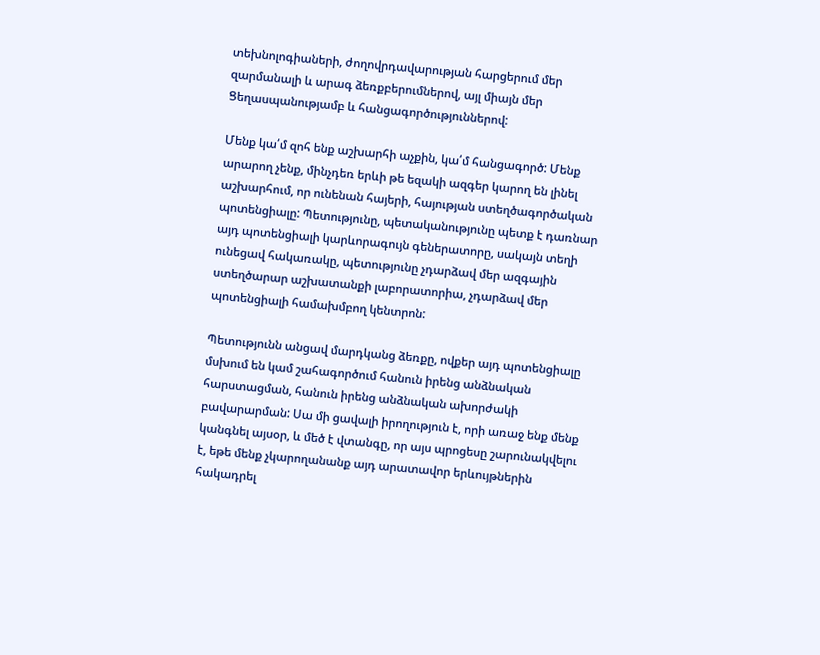տեխնոլոգիաների, ժողովրդավարության հարցերում մեր զարմանալի և արագ ձեռքբերումներով, այլ միայն մեր Ցեղասպանությամբ և հանցագործություններով:

Մենք կա՛մ զոհ ենք աշխարհի աչքին, կա՛մ հանցագործ: Մենք արարող չենք, մինչդեռ երևի թե եզակի ազգեր կարող են լինել աշխարհում, որ ունենան հայերի, հայության ստեղծագործական պոտենցիալը: Պետությունը, պետականությունը պետք է դառնար այդ պոտենցիալի կարևորագույն գեներատորը, սակայն տեղի ունեցավ հակառակը, պետությունը չդարձավ մեր ազգային ստեղծարար աշխատանքի լաբորատորիա, չդարձավ մեր պոտենցիալի համախմբող կենտրոն:

Պետությունն անցավ մարդկանց ձեռքը, ովքեր այդ պոտենցիալը մսխում են կամ շահագործում հանուն իրենց անձնական հարստացման, հանուն իրենց անձնական ախորժակի բավարարման: Սա մի ցավալի իրողություն է, որի առաջ ենք մենք կանգնել այսօր, և մեծ է վտանգը, որ այս պրոցեսը շարունակվելու է, եթե մենք չկարողանանք այդ արատավոր երևույթներին հակադրել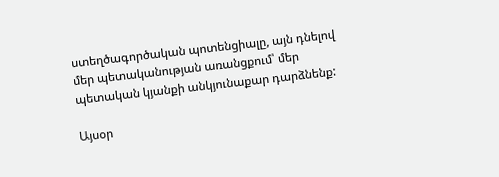ստեղծագործական պոտենցիալը, այն դնելով մեր պետականության առանցքում՝ մեր պետական կյանքի անկյունաքար դարձնենք:

Այսօր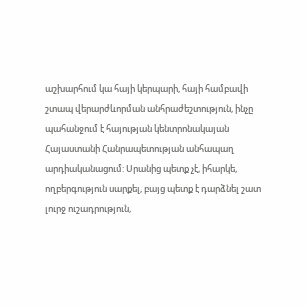աշխարհում կա հայի կերպարի, հայի համբավի շտապ վերարժևորման անհրաժեշտություն, ինչը պահանջում է հայության կենտրոնակայան Հայաստանի Հանրապետության անհապաղ արդիականացում: Սրանից պետք չէ, իհարկե, ողբերգություն սարքել, բայց պետք է դարձնել շատ լուրջ ուշադրություն,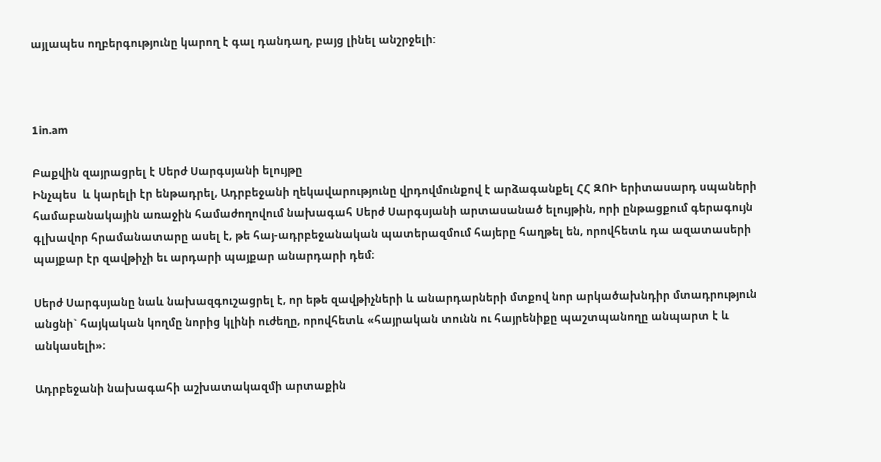այլապես ողբերգությունը կարող է գալ դանդաղ, բայց լինել անշրջելի:



1in.am

Բաքվին զայրացրել է Սերժ Սարգսյանի ելույթը
Ինչպես  և կարելի էր ենթադրել, Ադրբեջանի ղեկավարությունը վրդովմունքով է արձագանքել ՀՀ ԶՈԻ երիտասարդ սպաների համաբանակային առաջին համաժողովում նախագահ Սերժ Սարգսյանի արտասանած ելույթին, որի ընթացքում գերագույն գլխավոր հրամանատարը ասել է, թե հայ-ադրբեջանական պատերազմում հայերը հաղթել են, որովհետև դա ազատասերի պայքար էր զավթիչի եւ արդարի պայքար անարդարի դեմ։

Սերժ Սարգսյանը նաև նախազգուշացրել է, որ եթե զավթիչների և անարդարների մտքով նոր արկածախնդիր մտադրություն անցնի` հայկական կողմը նորից կլինի ուժեղը, որովհետև «հայրական տունն ու հայրենիքը պաշտպանողը անպարտ է և անկասելի»։

Ադրբեջանի նախագահի աշխատակազմի արտաքին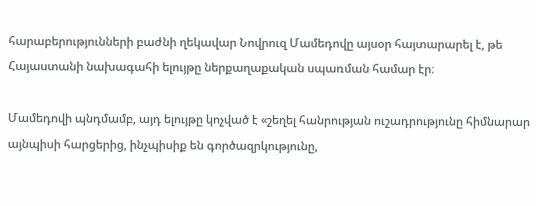հարաբերությունների բաժնի ղեկավար Նովրուզ Մամեդովը այսօր հայտարարել է, թե Հայաստանի նախագահի ելույթը ներքաղաքական սպառման համար էր։

Մամեդովի պնդմամբ, այդ ելույթը կոչված է «շեղել հանրության ուշադրությունը հիմնարար այնպիսի հարցերից, ինչպիսիք են գործազրկությունը,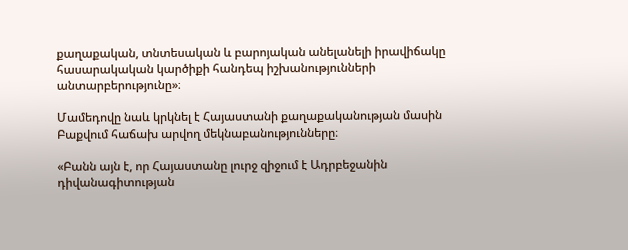քաղաքական, տնտեսական և բարոյական անելանելի իրավիճակը հասարակական կարծիքի հանդեպ իշխանությունների անտարբերությունը»։

Մամեդովը նաև կրկնել է Հայաստանի քաղաքականության մասին Բաքվում հաճախ արվող մեկնաբանությունները։

«Բանն այն է, որ Հայաստանը լուրջ զիջում է Ադրբեջանին դիվանագիտության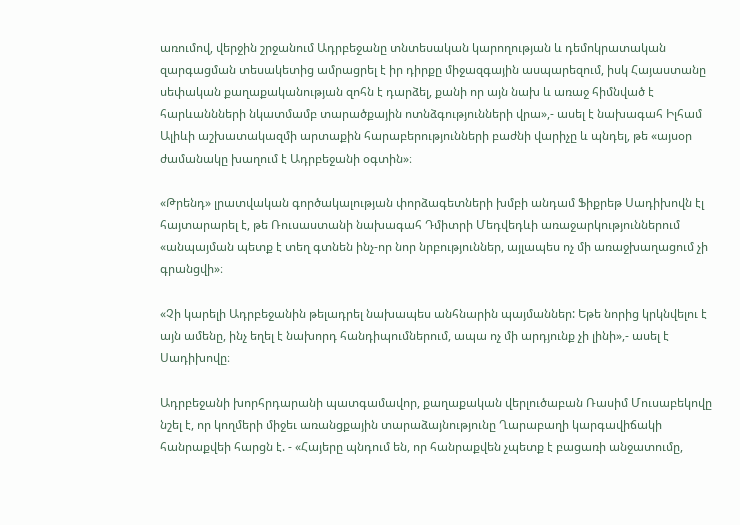առումով, վերջին շրջանում Ադրբեջանը տնտեսական կարողության և դեմոկրատական զարգացման տեսակետից ամրացրել է իր դիրքը միջազգային ասպարեզում, իսկ Հայաստանը սեփական քաղաքականության զոհն է դարձել, քանի որ այն նախ և առաջ հիմնված է հարևաննների նկատմամբ տարածքային ոտնձգությունների վրա»,- ասել է նախագահ Իլհամ Ալիևի աշխատակազմի արտաքին հարաբերությունների բաժնի վարիչը և պնդել, թե «այսօր ժամանակը խաղում է Ադրբեջանի օգտին»։

«Թրենդ» լրատվական գործակալության փորձագետների խմբի անդամ Ֆիքրեթ Սադիխովն էլ հայտարարել է, թե Ռուսաստանի նախագահ Դմիտրի Մեդվեդևի առաջարկություններում «անպայման պետք է տեղ գտնեն ինչ-որ նոր նրբություններ, այլապես ոչ մի առաջխաղացում չի գրանցվի»։

«Չի կարելի Ադրբեջանին թելադրել նախապես անհնարին պայմաններ: Եթե նորից կրկնվելու է այն ամենը, ինչ եղել է նախորդ հանդիպումներում, ապա ոչ մի արդյունք չի լինի»,- ասել է Սադիխովը։

Ադրբեջանի խորհրդարանի պատգամավոր, քաղաքական վերլուծաբան Ռասիմ Մուսաբեկովը նշել է, որ կողմերի միջեւ առանցքային տարաձայնությունը Ղարաբաղի կարգավիճակի հանրաքվեի հարցն է. - «Հայերը պնդում են, որ հանրաքվեն չպետք է բացառի անջատումը,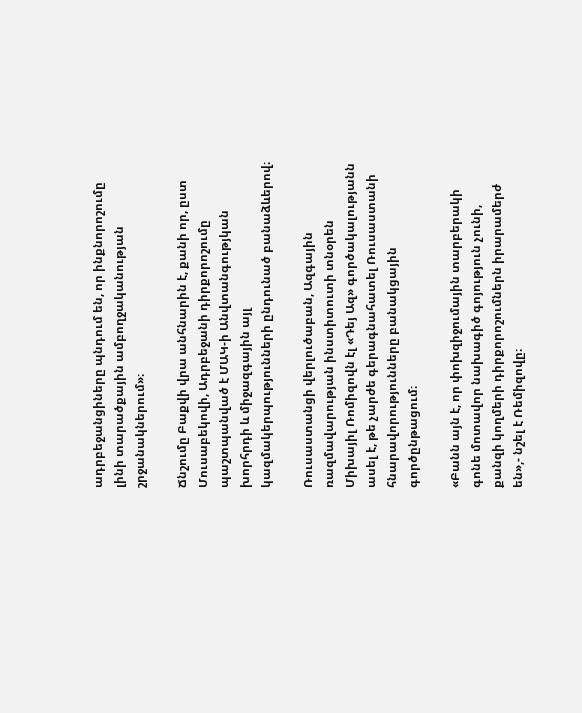ադրբեջանցիները պնդում են, որ ինքնորոշումը լինի տարածքային ամբողջականության շրջանակներում»։

Ճնշումը Բաքվի վրա անհնարին է, քանի որ, ըստ Մուսաբեկովի, Ադրբեջանի դիրքորոշումը պաշտպանված է ՄԱԿ-ի Անվտանգությկան խորհրդի և միջազգային այլ կազմակերպությունների ընդունած բանաձևերով։

Ռուսաստանցի վերլուծաբան, Ազգային ռազմավարության ինստիտուտի տնօրեն Միխայիլ Ռոմիզովն էլ «Դեյ Ազ» գործակալությանն ասել է, թե չարժե գերագնահատել Ռուսաստանի հնարավորությունները բանակցային գործընթացում։

«Բանն այն է, որ փոխզիջումային տարբերակի գոնե մոտավոր նախագիծ գոյություն չունի, քանզի կողմերի դիրքորոշումներն իրարամերժ են»,- նշել է Ռեմիզովը։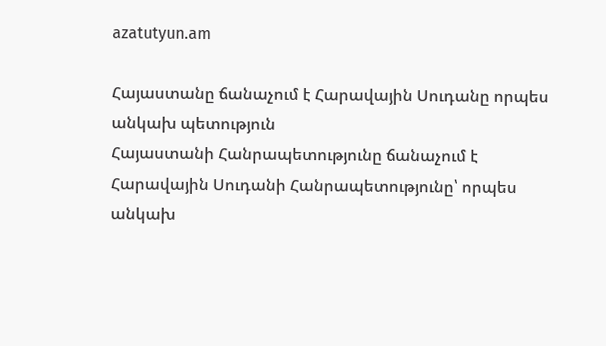azatutyun.am

Հայաստանը ճանաչում է Հարավային Սուդանը որպես անկախ պետություն
Հայաստանի Հանրապետությունը ճանաչում է Հարավային Սուդանի Հանրապետությունը՝ որպես անկախ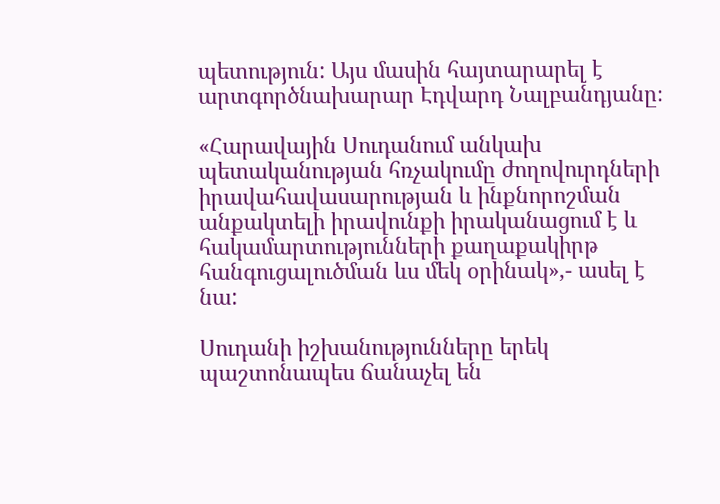պետություն: Այս մասին հայտարարել է արտգործնախարար Էդվարդ Նալբանդյանը։

«Հարավային Սուդանում անկախ պետականության հռչակումը ժողովուրդների իրավահավասարության և ինքնորոշման անքակտելի իրավունքի իրականացում է և հակամարտությունների քաղաքակիրթ հանգուցալուծման ևս մեկ օրինակ»,- ասել է նա:

Սուդանի իշխանությունները երեկ պաշտոնապես ճանաչել են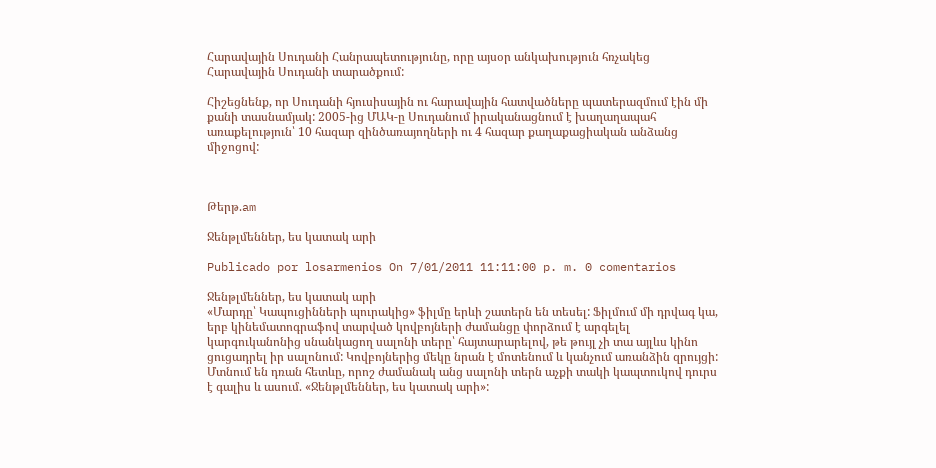Հարավային Սուդանի Հանրապետությունը, որը այսօր անկախություն հռչակեց Հարավային Սուդանի տարածքում:

Հիշեցնենք, որ Սուդանի հյուսիսային ու հարավային հատվածները պատերազմում էին մի քանի տասնամյակ: 2005-ից ՄԱԿ-ը Սուդանում իրականացնում է խաղաղապահ առաքելություն՝ 10 հազար զինծառայողների ու 4 հազար քաղաքացիական անձանց միջոցով:



Թերթ.am

Ջենթլմեններ, ես կատակ արի

Publicado por losarmenios On 7/01/2011 11:11:00 p. m. 0 comentarios

Ջենթլմեններ, ես կատակ արի
«Մարդը՝ Կապուցինների պուրակից» ֆիլմը երևի շատերն են տեսել: Ֆիլմում մի դրվագ կա, երբ կինեմատոգրաֆով տարված կովբոյների ժամանցը փորձում է արգելել կարգուկանոնից սնանկացող սալոնի տերը՝ հայտարարելով, թե թույլ չի տա այլևս կինո ցուցադրել իր սալոնում: Կովբոյներից մեկը նրան է մոտենում և կանչում առանձին զրույցի: Մտնում են դռան հետևը, որոշ ժամանակ անց սալոնի տերն աչքի տակի կապտուկով դուրս է գալիս և ասում. «Ջենթլմեններ, ես կատակ արի»: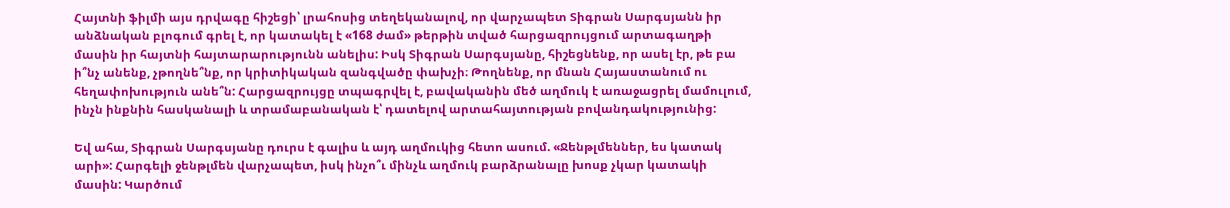Հայտնի ֆիլմի այս դրվագը հիշեցի՝ լրահոսից տեղեկանալով, որ վարչապետ Տիգրան Սարգսյանն իր անձնական բլոգում գրել է, որ կատակել է «168 ժամ» թերթին տված հարցազրույցում արտագաղթի մասին իր հայտնի հայտարարությունն անելիս: Իսկ Տիգրան Սարգսյանը, հիշեցնենք, որ ասել էր, թե բա ի՞նչ անենք, չթողնե՞նք, որ կրիտիկական զանգվածը փախչի։ Թողնենք, որ մնան Հայաստանում ու հեղափոխություն անե՞ն: Հարցազրույցը տպագրվել է, բավականին մեծ աղմուկ է առաջացրել մամուլում, ինչն ինքնին հասկանալի և տրամաբանական է՝ դատելով արտահայտության բովանդակությունից:

Եվ ահա, Տիգրան Սարգսյանը դուրս է գալիս և այդ աղմուկից հետո ասում. «Ջենթլմեններ, ես կատակ արի»: Հարգելի ջենթլմեն վարչապետ, իսկ ինչո՞ւ մինչև աղմուկ բարձրանալը խոսք չկար կատակի մասին: Կարծում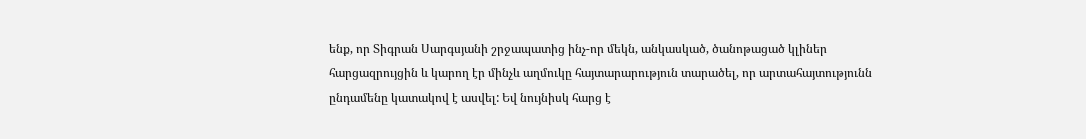ենք, որ Տիգրան Սարգսյանի շրջապատից ինչ-որ մեկն, անկասկած, ծանոթացած կլիներ հարցազրույցին և կարող էր մինչև աղմուկը հայտարարություն տարածել, որ արտահայտությունն ընդամենը կատակով է ասվել: Եվ նույնիսկ հարց է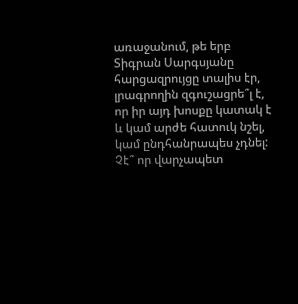առաջանում, թե երբ Տիգրան Սարգսյանը հարցազրույցը տալիս էր, լրագրողին զգուշացրե՞լ է, որ իր այդ խոսքը կատակ է և կամ արժե հատուկ նշել, կամ ընդհանրապես չդնել: Չէ՞ որ վարչապետ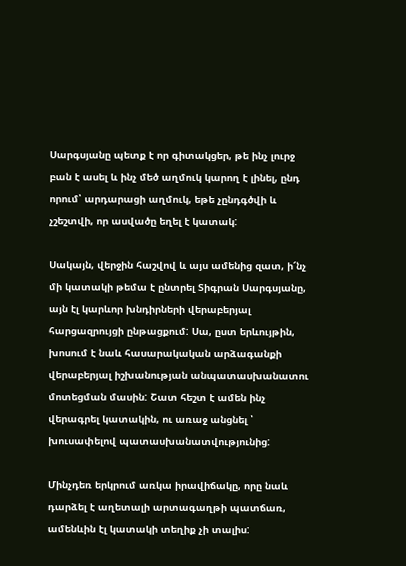Սարգսյանը պետք է որ գիտակցեր, թե ինչ լուրջ բան է ասել և ինչ մեծ աղմուկ կարող է լինել, ընդ որում՝ արդարացի աղմուկ, եթե չընդգծվի և չշեշտվի, որ ասվածը եղել է կատակ:

Սակայն, վերջին հաշվով և այս ամենից զատ, ի՜նչ մի կատակի թեմա է ընտրել Տիգրան Սարգսյանը, այն էլ կարևոր խնդիրների վերաբերյալ հարցազրույցի ընթացքում: Սա, ըստ երևույթին, խոսում է նաև հասարակական արձագանքի վերաբերյալ իշխանության անպատասխանատու մոտեցման մասին: Շատ հեշտ է ամեն ինչ վերագրել կատակին, ու առաջ անցնել ՝ խուսափելով պատասխանատվությունից:

Մինչդեռ երկրում առկա իրավիճակը, որը նաև դարձել է աղետալի արտագաղթի պատճառ, ամենևին էլ կատակի տեղիք չի տալիս: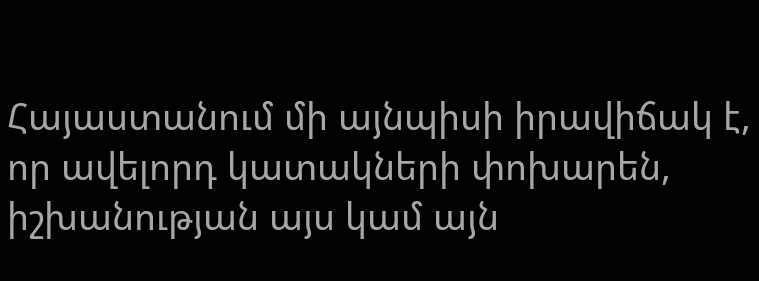Հայաստանում մի այնպիսի իրավիճակ է, որ ավելորդ կատակների փոխարեն, իշխանության այս կամ այն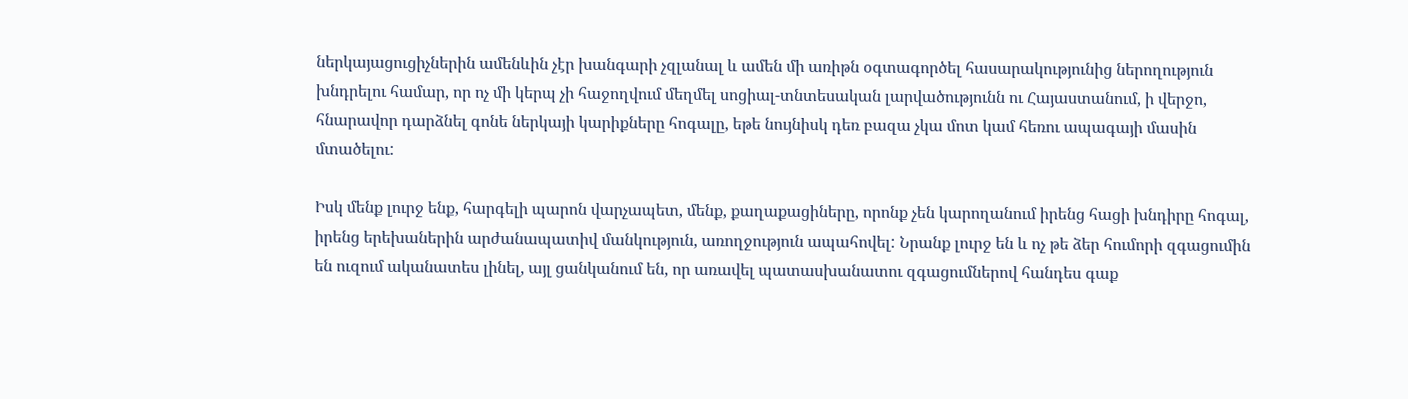ներկայացուցիչներին ամենևին չէր խանգարի չզլանալ և ամեն մի առիթն օգտագործել հասարակությունից ներողություն խնդրելու համար, որ ոչ մի կերպ չի հաջողվում մեղմել սոցիալ-տնտեսական լարվածությունն ու Հայաստանում, ի վերջո, հնարավոր դարձնել գոնե ներկայի կարիքները հոգալը, եթե նույնիսկ դեռ բազա չկա մոտ կամ հեռու ապագայի մասին մտածելու:

Իսկ մենք լուրջ ենք, հարգելի պարոն վարչապետ, մենք, քաղաքացիները, որոնք չեն կարողանում իրենց հացի խնդիրը հոգալ, իրենց երեխաներին արժանապատիվ մանկություն, առողջություն ապահովել: Նրանք լուրջ են և ոչ թե ձեր հումորի զգացումին են ուզում ականատես լինել, այլ ցանկանում են, որ առավել պատասխանատու զգացումներով հանդես գաք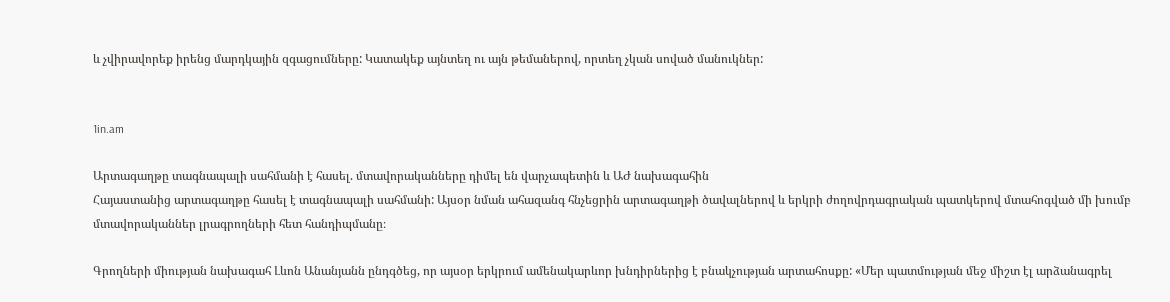և չվիրավորեք իրենց մարդկային զգացումները: Կատակեք այնտեղ ու այն թեմաներով, որտեղ չկան սոված մանուկներ:


1in.am

Արտագաղթը տագնապալի սահմանի է հասել. մտավորականները դիմել են վարչապետին և ԱԺ նախագահին
Հայաստանից արտագաղթը հասել է տագնապալի սահմանի: Այսօր նման ահազանգ հնչեցրին արտագաղթի ծավալներով և երկրի ժողովրդագրական պատկերով մտահոգված մի խումբ մտավորականներ լրագրողների հետ հանդիպմանը։

Գրողների միության նախագահ Լևոն Անանյանն ընդգծեց, որ այսօր երկրում ամենակարևոր խնդիրներից է բնակչության արտահոսքը: «Մեր պատմության մեջ միշտ էլ արձանագրել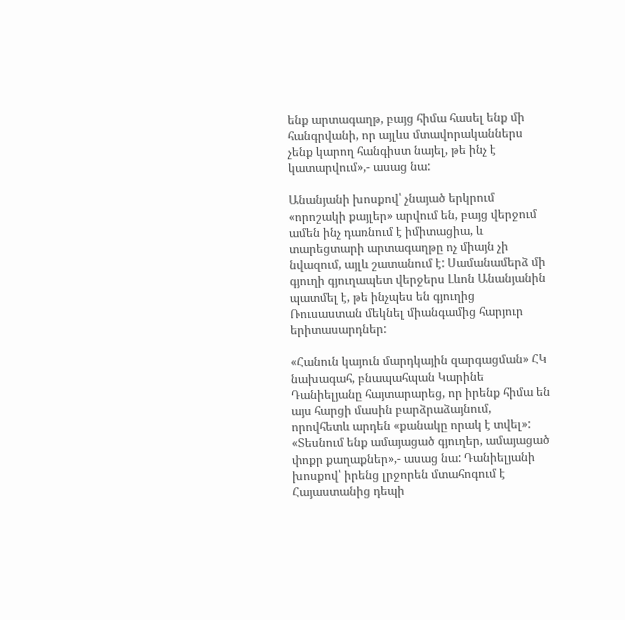ենք արտագաղթ, բայց հիմա հասել ենք մի հանգրվանի, որ այլևս մտավորականներս չենք կարող հանգիստ նայել, թե ինչ է կատարվում»,- ասաց նա:

Անանյանի խոսքով՝ չնայած երկրում «որոշակի քայլեր» արվում են, բայց վերջում ամեն ինչ դառնում է իմիտացիա, և տարեցտարի արտագաղթը ոչ միայն չի նվազում, այլև շատանում է: Սամանամերձ մի գյուղի գյուղապետ վերջերս Լևոն Անանյանին պատմել է, թե ինչպես են գյուղից Ռուսաստան մեկնել միանգամից հարյուր երիտասարդներ:

«Հանուն կայուն մարդկային զարգացման» ՀԿ նախագահ, բնապահպան Կարինե Դանիելյանը հայտարարեց, որ իրենք հիմա են այս հարցի մասին բարձրաձայնում, որովհետև արդեն «քանակը որակ է տվել»: «Տեսնում ենք ամայացած գյուղեր, ամայացած փոքր քաղաքներ»,- ասաց նա: Դանիելյանի խոսքով՝ իրենց լրջորեն մտահոգում է Հայաստանից դեպի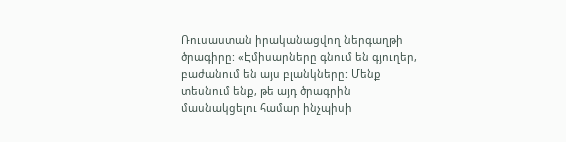Ռուսաստան իրականացվող ներգաղթի ծրագիրը: «Էմիսարները գնում են գյուղեր, բաժանում են այս բլանկները: Մենք տեսնում ենք, թե այդ ծրագրին մասնակցելու համար ինչպիսի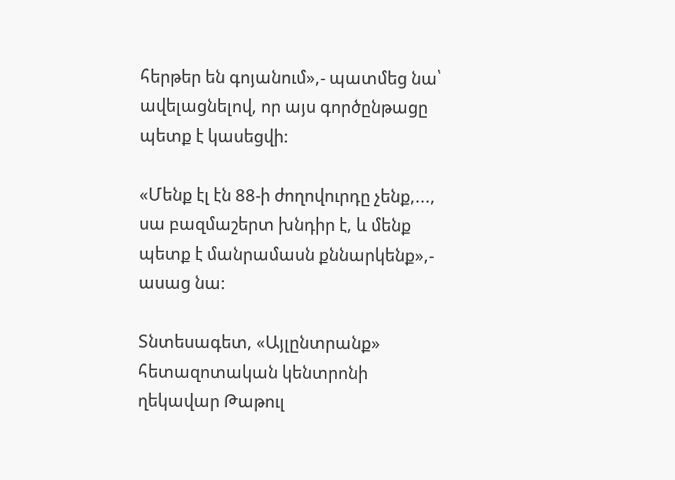հերթեր են գոյանում»,- պատմեց նա՝ ավելացնելով, որ այս գործընթացը պետք է կասեցվի:

«Մենք էլ էն 88-ի ժողովուրդը չենք,..., սա բազմաշերտ խնդիր է, և մենք պետք է մանրամասն քննարկենք»,- ասաց նա:

Տնտեսագետ, «Այլընտրանք» հետազոտական կենտրոնի ղեկավար Թաթուլ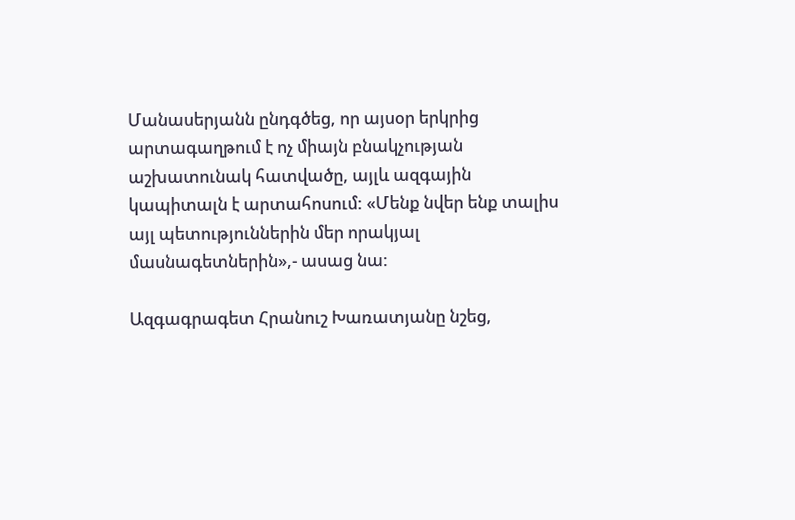Մանասերյանն ընդգծեց, որ այսօր երկրից արտագաղթում է ոչ միայն բնակչության աշխատունակ հատվածը, այլև ազգային կապիտալն է արտահոսում: «Մենք նվեր ենք տալիս այլ պետություններին մեր որակյալ մասնագետներին»,- ասաց նա:

Ազգագրագետ Հրանուշ Խառատյանը նշեց,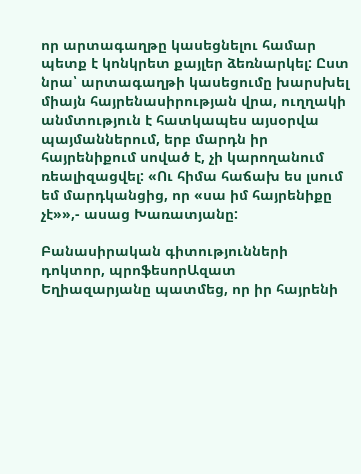որ արտագաղթը կասեցնելու համար պետք է կոնկրետ քայլեր ձեռնարկել: Ըստ նրա՝ արտագաղթի կասեցումը խարսխել միայն հայրենասիրության վրա, ուղղակի անմտություն է հատկապես այսօրվա պայմաններում, երբ մարդն իր հայրենիքում սոված է, չի կարողանում ռեալիզացվել: «Ու հիմա հաճախ ես լսում եմ մարդկանցից, որ «սա իմ հայրենիքը չէ»»,- ասաց Խառատյանը:

Բանասիրական գիտությունների դոկտոր, պրոֆեսորԱզատ Եղիազարյանը պատմեց, որ իր հայրենի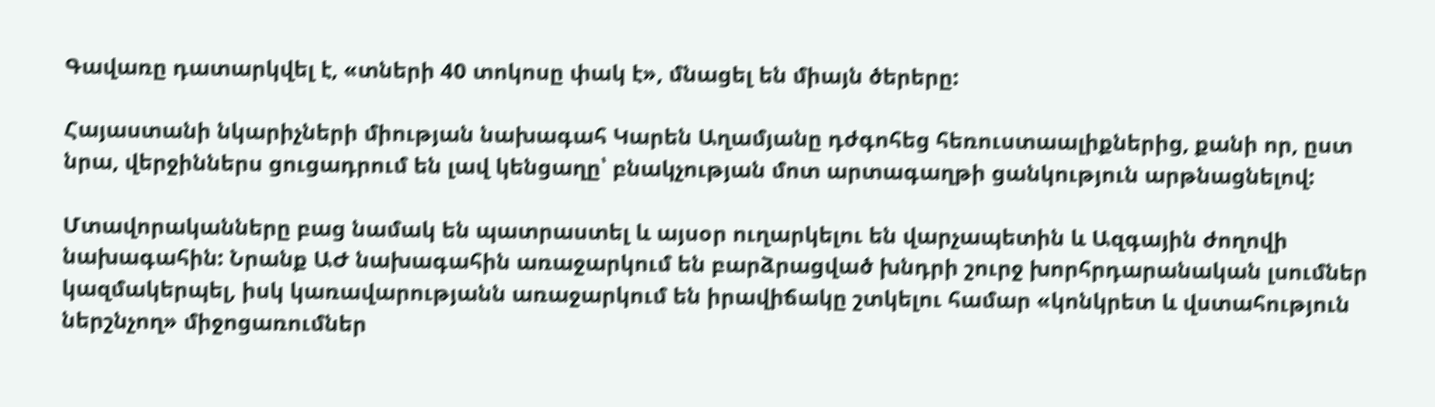Գավառը դատարկվել է, «տների 40 տոկոսը փակ է», մնացել են միայն ծերերը:

Հայաստանի նկարիչների միության նախագահ Կարեն Աղամյանը դժգոհեց հեռուստաալիքներից, քանի որ, ըստ նրա, վերջիններս ցուցադրում են լավ կենցաղը՝ բնակչության մոտ արտագաղթի ցանկություն արթնացնելով:

Մտավորականները բաց նամակ են պատրաստել և այսօր ուղարկելու են վարչապետին և Ազգային ժողովի նախագահին: Նրանք ԱԺ նախագահին առաջարկում են բարձրացված խնդրի շուրջ խորհրդարանական լսումներ կազմակերպել, իսկ կառավարությանն առաջարկում են իրավիճակը շտկելու համար «կոնկրետ և վստահություն ներշնչող» միջոցառումներ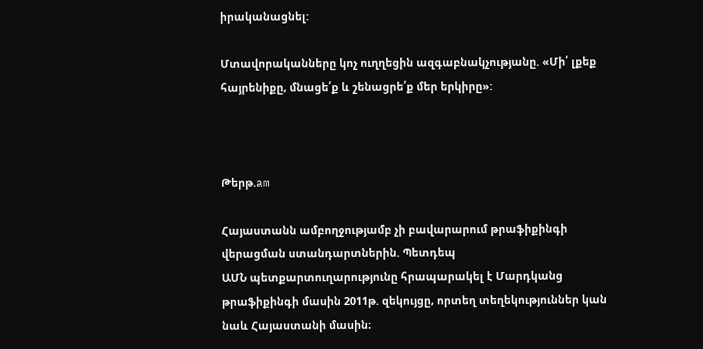իրականացնել:

Մտավորականները կոչ ուղղեցին ազգաբնակչությանը. «Մի՛ լքեք հայրենիքը, մնացե՛ք և շենացրե՛ք մեր երկիրը»:



Թերթ.am

Հայաստանն ամբողջությամբ չի բավարարում թրաֆիքինգի վերացման ստանդարտներին. Պետդեպ
ԱՄՆ պետքարտուղարությունը հրապարակել է Մարդկանց թրաֆիքինգի մասին 2011թ. զեկույցը, որտեղ տեղեկություններ կան նաև Հայաստանի մասին։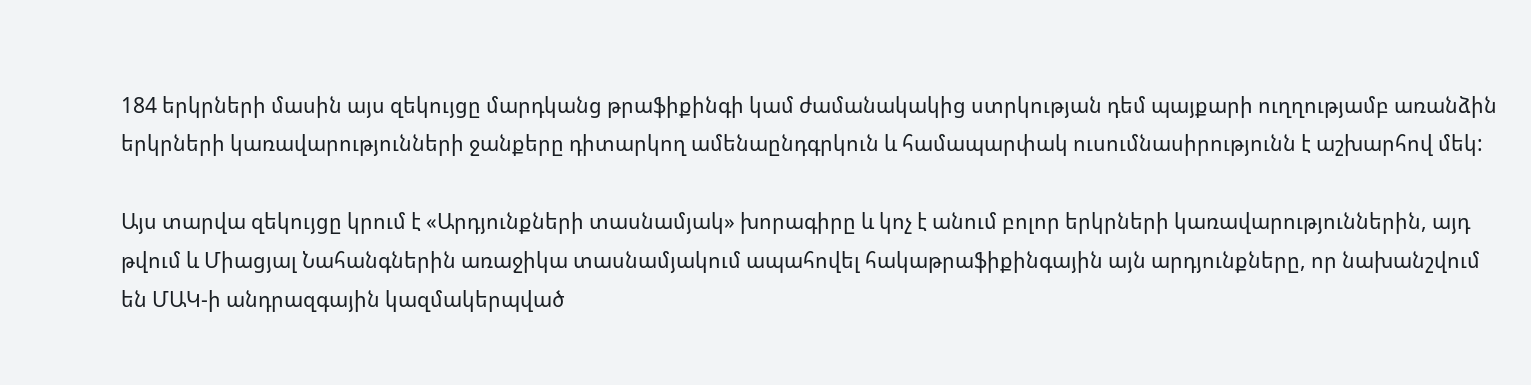184 երկրների մասին այս զեկույցը մարդկանց թրաֆիքինգի կամ ժամանակակից ստրկության դեմ պայքարի ուղղությամբ առանձին երկրների կառավարությունների ջանքերը դիտարկող ամենաընդգրկուն և համապարփակ ուսումնասիրությունն է աշխարհով մեկ:

Այս տարվա զեկույցը կրում է «Արդյունքների տասնամյակ» խորագիրը և կոչ է անում բոլոր երկրների կառավարություններին, այդ թվում և Միացյալ Նահանգներին առաջիկա տասնամյակում ապահովել հակաթրաֆիքինգային այն արդյունքները, որ նախանշվում են ՄԱԿ-ի անդրազգային կազմակերպված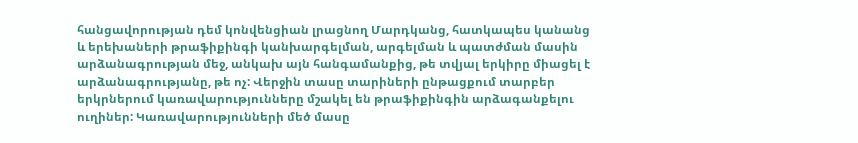հանցավորության դեմ կոնվենցիան լրացնող Մարդկանց, հատկապես կանանց և երեխաների թրաֆիքինգի կանխարգելման, արգելման և պատժման մասին արձանագրության մեջ, անկախ այն հանգամանքից, թե տվյալ երկիրը միացել է արձանագրությանը, թե ոչ: Վերջին տասը տարիների ընթացքում տարբեր երկրներում կառավարությունները մշակել են թրաֆիքինգին արձագանքելու ուղիներ: Կառավարությունների մեծ մասը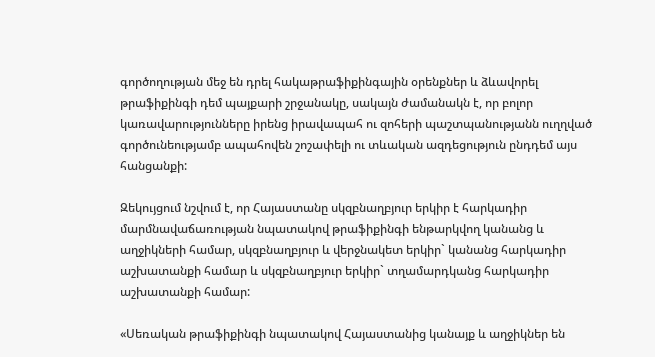գործողության մեջ են դրել հակաթրաֆիքինգային օրենքներ և ձևավորել թրաֆիքինգի դեմ պայքարի շրջանակը, սակայն ժամանակն է, որ բոլոր կառավարությունները իրենց իրավապահ ու զոհերի պաշտպանությանն ուղղված գործունեությամբ ապահովեն շոշափելի ու տևական ազդեցություն ընդդեմ այս հանցանքի:

Զեկույցում նշվում է, որ Հայաստանը սկզբնաղբյուր երկիր է հարկադիր մարմնավաճառության նպատակով թրաֆիքինգի ենթարկվող կանանց և աղջիկների համար, սկզբնաղբյուր և վերջնակետ երկիր` կանանց հարկադիր աշխատանքի համար և սկզբնաղբյուր երկիր` տղամարդկանց հարկադիր աշխատանքի համար:

«Սեռական թրաֆիքինգի նպատակով Հայաստանից կանայք և աղջիկներ են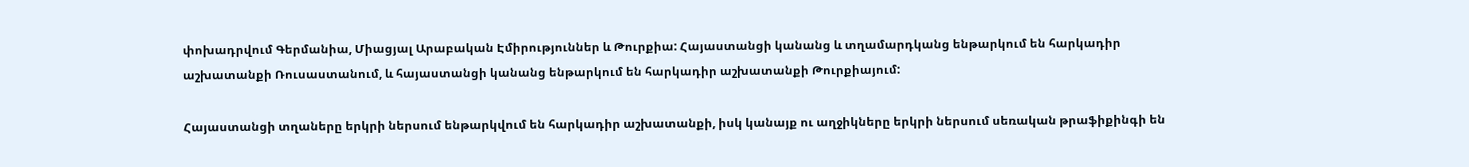փոխադրվում Գերմանիա, Միացյալ Արաբական Էմիրություններ և Թուրքիա: Հայաստանցի կանանց և տղամարդկանց ենթարկում են հարկադիր աշխատանքի Ռուսաստանում, և հայաստանցի կանանց ենթարկում են հարկադիր աշխատանքի Թուրքիայում:

Հայաստանցի տղաները երկրի ներսում ենթարկվում են հարկադիր աշխատանքի, իսկ կանայք ու աղջիկները երկրի ներսում սեռական թրաֆիքինգի են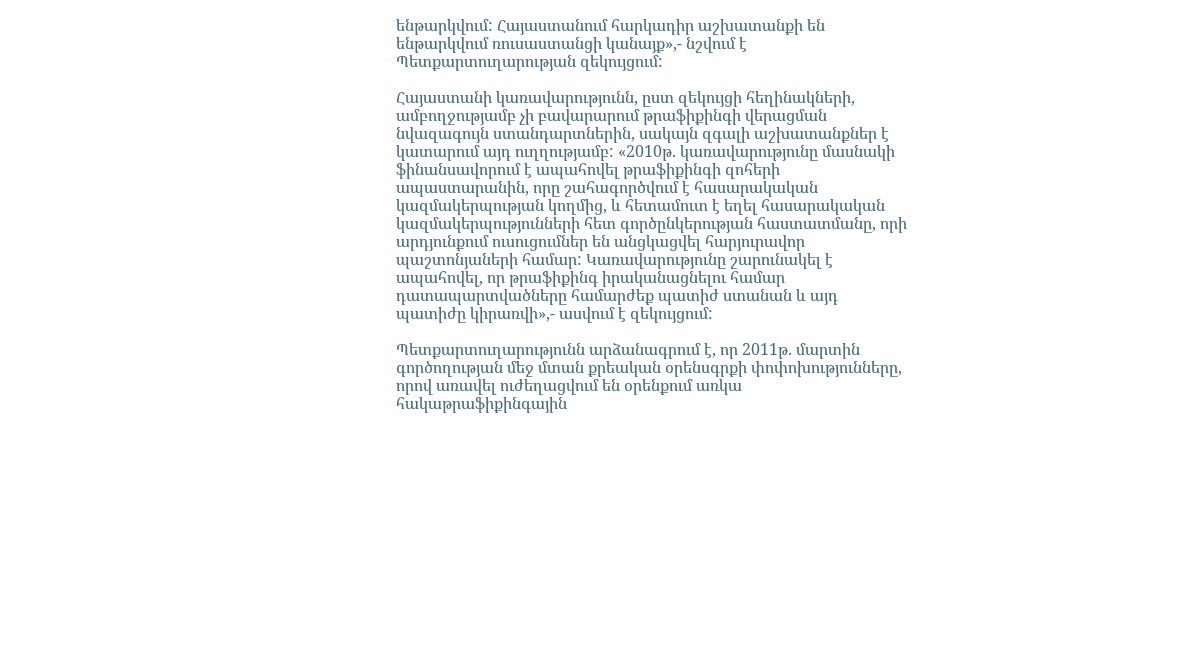ենթարկվում: Հայաստանում հարկադիր աշխատանքի են ենթարկվում ռուսաստանցի կանայք»,- նշվում է Պետքարտուղարության զեկույցում:

Հայաստանի կառավարությունն, ըստ զեկույցի հեղինակների, ամբողջությամբ չի բավարարում թրաֆիքինգի վերացման նվազագույն ստանդարտներին, սակայն զգալի աշխատանքներ է կատարում այդ ուղղությամբ: «2010թ. կառավարությունը մասնակի ֆինանսավորում է ապահովել թրաֆիքինգի զոհերի ապաստարանին, որը շահագործվում է հասարակական կազմակերպության կողմից, և հետամուտ է եղել հասարակական կազմակերպությունների հետ գործընկերության հաստատմանը, որի արդյունքում ուսուցումներ են անցկացվել հարյուրավոր պաշտոնյաների համար: Կառավարությունը շարունակել է ապահովել, որ թրաֆիքինգ իրականացնելու համար դատապարտվածները համարժեք պատիժ ստանան և այդ պատիժը կիրառվի»,- ասվում է զեկույցում:

Պետքարտուղարությունն արձանագրում է, որ 2011թ. մարտին գործողության մեջ մտան քրեական օրենսգրքի փոփոխությունները, որով առավել ուժեղացվում են օրենքում առկա հակաթրաֆիքինգային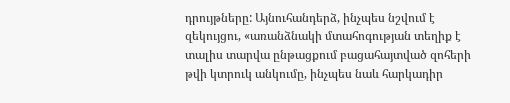դրույթները: Այնուհանդերձ, ինչպես նշվում է զեկույցու, «առանձնակի մտահոգության տեղիք է տալիս տարվա ընթացքում բացահայտված զոհերի թվի կտրուկ անկումը, ինչպես նաև հարկադիր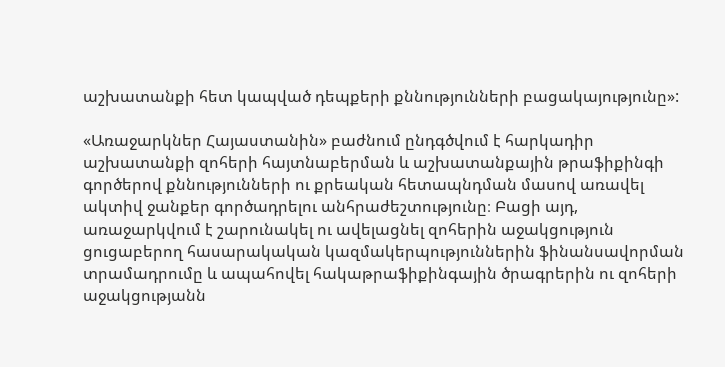աշխատանքի հետ կապված դեպքերի քննությունների բացակայությունը»:

«Առաջարկներ Հայաստանին» բաժնում ընդգծվում է հարկադիր աշխատանքի զոհերի հայտնաբերման և աշխատանքային թրաֆիքինգի գործերով քննությունների ու քրեական հետապնդման մասով առավել ակտիվ ջանքեր գործադրելու անհրաժեշտությունը։ Բացի այդ, առաջարկվում է շարունակել ու ավելացնել զոհերին աջակցություն ցուցաբերող հասարակական կազմակերպություններին ֆինանսավորման տրամադրումը և ապահովել հակաթրաֆիքինգային ծրագրերին ու զոհերի աջակցությանն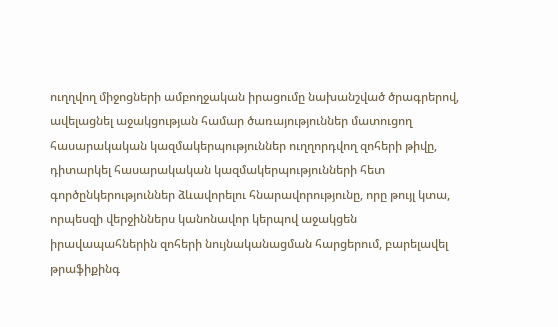ուղղվող միջոցների ամբողջական իրացումը նախանշված ծրագրերով, ավելացնել աջակցության համար ծառայություններ մատուցող հասարակական կազմակերպություններ ուղղորդվող զոհերի թիվը, դիտարկել հասարակական կազմակերպությունների հետ գործընկերություններ ձևավորելու հնարավորությունը, որը թույլ կտա, որպեսզի վերջիններս կանոնավոր կերպով աջակցեն իրավապահներին զոհերի նույնականացման հարցերում, բարելավել թրաֆիքինգ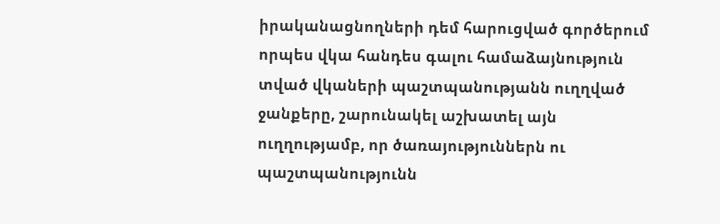իրականացնողների դեմ հարուցված գործերում որպես վկա հանդես գալու համաձայնություն տված վկաների պաշտպանությանն ուղղված ջանքերը, շարունակել աշխատել այն ուղղությամբ, որ ծառայություններն ու պաշտպանությունն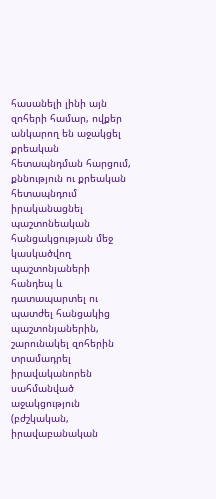հասանելի լինի այն զոհերի համար, ովքեր անկարող են աջակցել քրեական հետապնդման հարցում, քննություն ու քրեական հետապնդում իրականացնել պաշտոնեական հանցակցության մեջ կասկածվող պաշտոնյաների հանդեպ և դատապարտել ու պատժել հանցակից պաշտոնյաներին, շարունակել զոհերին տրամադրել իրավականորեն սահմանված աջակցություն (բժշկական, իրավաբանական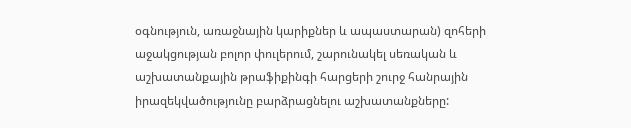օգնություն, առաջնային կարիքներ և ապաստարան) զոհերի աջակցության բոլոր փուլերում, շարունակել սեռական և աշխատանքային թրաֆիքինգի հարցերի շուրջ հանրային իրազեկվածությունը բարձրացնելու աշխատանքները: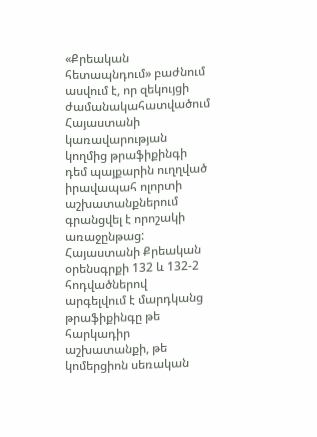«Քրեական հետապնդում» բաժնում ասվում է, որ զեկույցի ժամանակահատվածում Հայաստանի կառավարության կողմից թրաֆիքինգի դեմ պայքարին ուղղված իրավապահ ոլորտի աշխատանքներում գրանցվել է որոշակի առաջընթաց: Հայաստանի Քրեական օրենսգրքի 132 և 132-2 հոդվածներով արգելվում է մարդկանց թրաֆիքինգը թե հարկադիր աշխատանքի, թե կոմերցիոն սեռական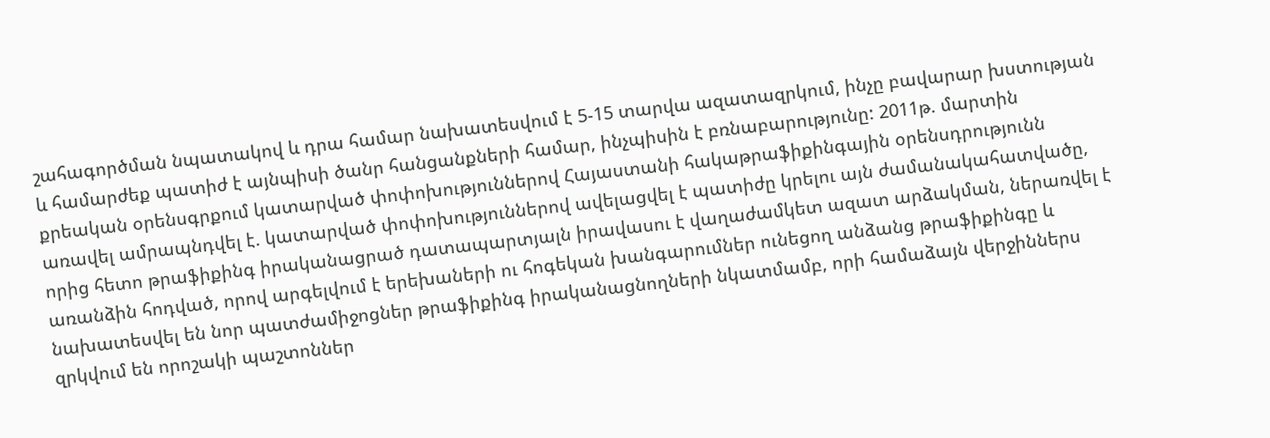շահագործման նպատակով և դրա համար նախատեսվում է 5-15 տարվա ազատազրկում, ինչը բավարար խստության և համարժեք պատիժ է այնպիսի ծանր հանցանքների համար, ինչպիսին է բռնաբարությունը: 2011թ. մարտին քրեական օրենսգրքում կատարված փոփոխություններով Հայաստանի հակաթրաֆիքինգային օրենսդրությունն առավել ամրապնդվել է. կատարված փոփոխություններով ավելացվել է պատիժը կրելու այն ժամանակահատվածը, որից հետո թրաֆիքինգ իրականացրած դատապարտյալն իրավասու է վաղաժամկետ ազատ արձակման, ներառվել է առանձին հոդված, որով արգելվում է երեխաների ու հոգեկան խանգարումներ ունեցող անձանց թրաֆիքինգը և նախատեսվել են նոր պատժամիջոցներ թրաֆիքինգ իրականացնողների նկատմամբ, որի համաձայն վերջիններս զրկվում են որոշակի պաշտոններ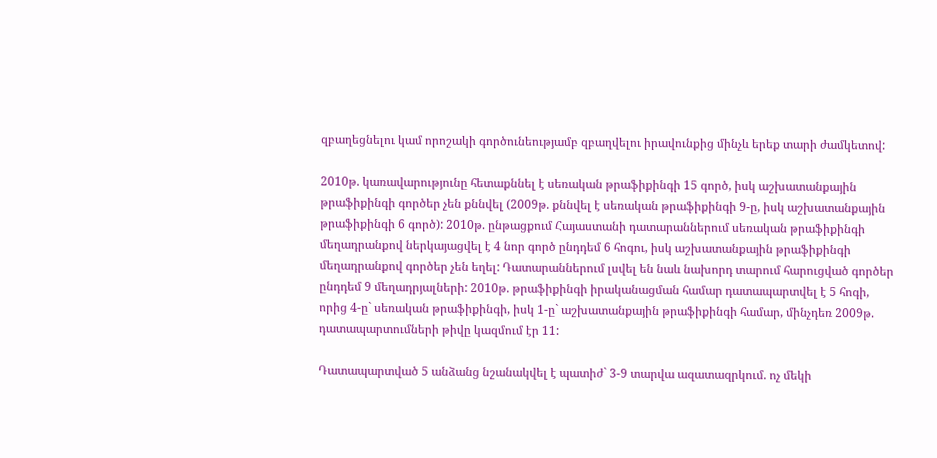զբաղեցնելու կամ որոշակի գործունեությամբ զբաղվելու իրավունքից մինչև երեք տարի ժամկետով:

2010թ. կառավարությունը հետաքննել է սեռական թրաֆիքինգի 15 գործ, իսկ աշխատանքային թրաֆիքինգի գործեր չեն քննվել (2009թ. քննվել է սեռական թրաֆիքինգի 9-ը, իսկ աշխատանքային թրաֆիքինգի 6 գործ): 2010թ. ընթացքում Հայաստանի դատարաններում սեռական թրաֆիքինգի մեղադրանքով ներկայացվել է 4 նոր գործ ընդդեմ 6 հոգու, իսկ աշխատանքային թրաֆիքինգի մեղադրանքով գործեր չեն եղել: Դատարաններում լսվել են նաև նախորդ տարում հարուցված գործեր ընդդեմ 9 մեղադրյալների: 2010թ. թրաֆիքինգի իրականացման համար դատապարտվել է 5 հոգի, որից 4-ը` սեռական թրաֆիքինգի, իսկ 1-ը` աշխատանքային թրաֆիքինգի համար, մինչդեռ 2009թ. դատապարտումների թիվը կազմում էր 11:

Դատապարտված 5 անձանց նշանակվել է պատիժ` 3-9 տարվա ազատազրկում. ոչ մեկի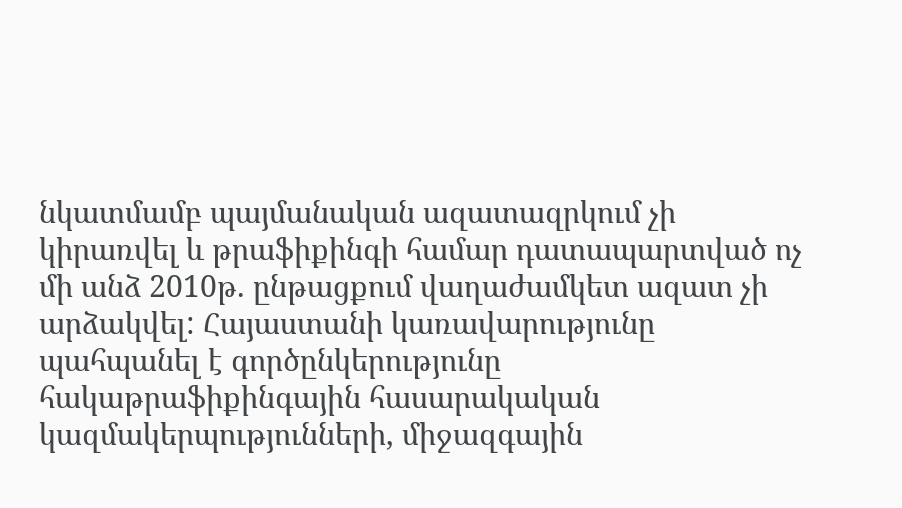նկատմամբ պայմանական ազատազրկում չի կիրառվել և թրաֆիքինգի համար դատապարտված ոչ մի անձ 2010թ. ընթացքում վաղաժամկետ ազատ չի արձակվել: Հայաստանի կառավարությունը պահպանել է գործընկերությունը հակաթրաֆիքինգային հասարակական կազմակերպությունների, միջազգային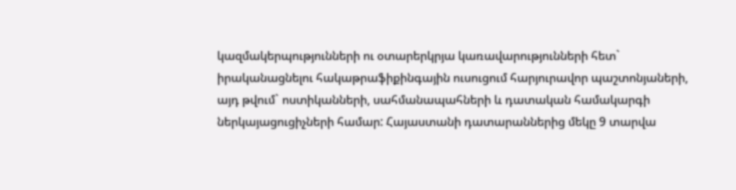կազմակերպությունների ու օտարերկրյա կառավարությունների հետ` իրականացնելու հակաթրաֆիքինգային ուսուցում հարյուրավոր պաշտոնյաների, այդ թվում` ոստիկանների, սահմանապահների և դատական համակարգի ներկայացուցիչների համար: Հայաստանի դատարաններից մեկը 9 տարվա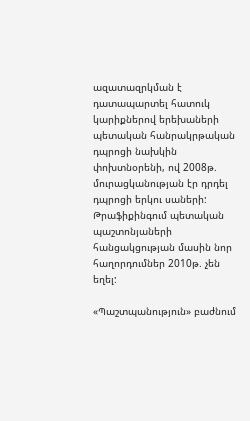ազատազրկման է դատապարտել հատուկ կարիքներով երեխաների պետական հանրակրթական դպրոցի նախկին փոխտնօրենի, ով 2008թ. մուրացկանության էր դրդել դպրոցի երկու սաների: Թրաֆիքինգում պետական պաշտոնյաների հանցակցության մասին նոր հաղորդումներ 2010թ. չեն եղել:

«Պաշտպանություն» բաժնում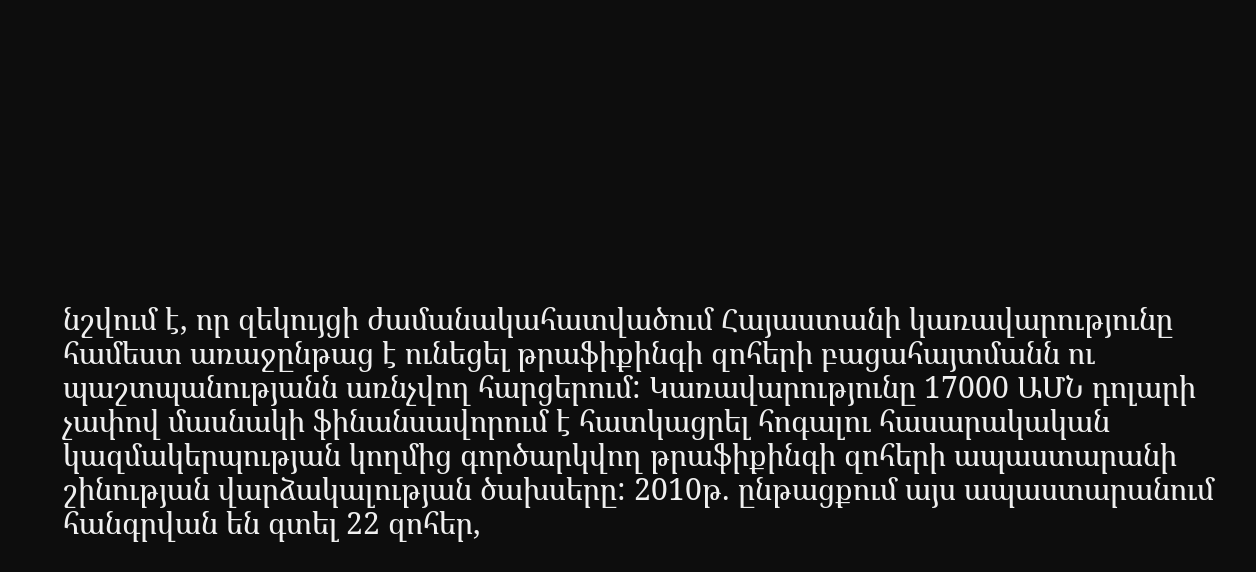նշվում է, որ զեկույցի ժամանակահատվածում Հայաստանի կառավարությունը համեստ առաջընթաց է ունեցել թրաֆիքինգի զոհերի բացահայտմանն ու պաշտպանությանն առնչվող հարցերում: Կառավարությունը 17000 ԱՄՆ դոլարի չափով մասնակի ֆինանսավորում է հատկացրել հոգալու հասարակական կազմակերպության կողմից գործարկվող թրաֆիքինգի զոհերի ապաստարանի շինության վարձակալության ծախսերը: 2010թ. ընթացքում այս ապաստարանում հանգրվան են գտել 22 զոհեր,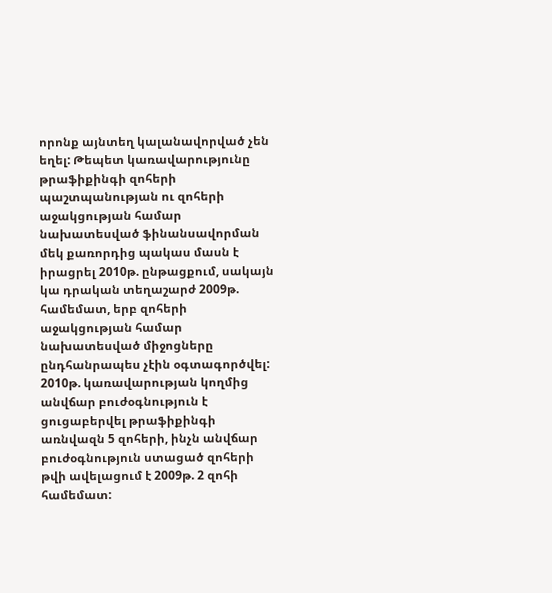որոնք այնտեղ կալանավորված չեն եղել: Թեպետ կառավարությունը թրաֆիքինգի զոհերի պաշտպանության ու զոհերի աջակցության համար նախատեսված ֆինանսավորման մեկ քառորդից պակաս մասն է իրացրել 2010թ. ընթացքում, սակայն կա դրական տեղաշարժ 2009թ. համեմատ, երբ զոհերի աջակցության համար նախատեսված միջոցները ընդհանրապես չէին օգտագործվել: 2010թ. կառավարության կողմից անվճար բուժօգնություն է ցուցաբերվել թրաֆիքինգի առնվազն 5 զոհերի, ինչն անվճար բուժօգնություն ստացած զոհերի թվի ավելացում է 2009թ. 2 զոհի համեմատ: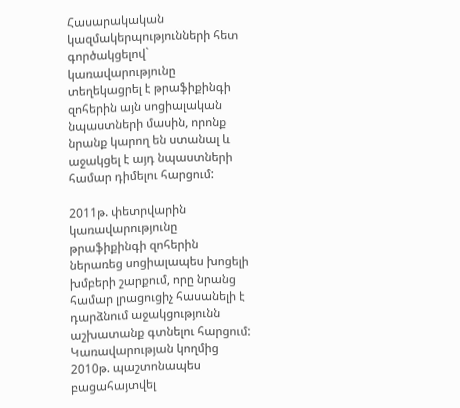Հասարակական կազմակերպությունների հետ գործակցելով` կառավարությունը տեղեկացրել է թրաֆիքինգի զոհերին այն սոցիալական նպաստների մասին, որոնք նրանք կարող են ստանալ և աջակցել է այդ նպաստների համար դիմելու հարցում:

2011թ. փետրվարին կառավարությունը թրաֆիքինգի զոհերին ներառեց սոցիալապես խոցելի խմբերի շարքում, որը նրանց համար լրացուցիչ հասանելի է դարձնում աջակցությունն աշխատանք գտնելու հարցում: Կառավարության կողմից 2010թ. պաշտոնապես բացահայտվել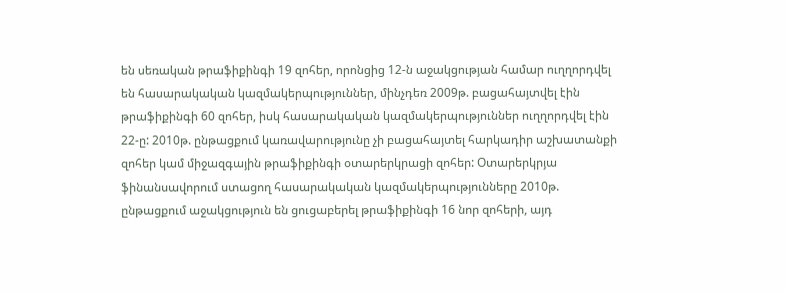են սեռական թրաֆիքինգի 19 զոհեր, որոնցից 12-ն աջակցության համար ուղղորդվել են հասարակական կազմակերպություններ, մինչդեռ 2009թ. բացահայտվել էին թրաֆիքինգի 60 զոհեր, իսկ հասարակական կազմակերպություններ ուղղորդվել էին 22-ը: 2010թ. ընթացքում կառավարությունը չի բացահայտել հարկադիր աշխատանքի զոհեր կամ միջազգային թրաֆիքինգի օտարերկրացի զոհեր: Օտարերկրյա ֆինանսավորում ստացող հասարակական կազմակերպությունները 2010թ. ընթացքում աջակցություն են ցուցաբերել թրաֆիքինգի 16 նոր զոհերի, այդ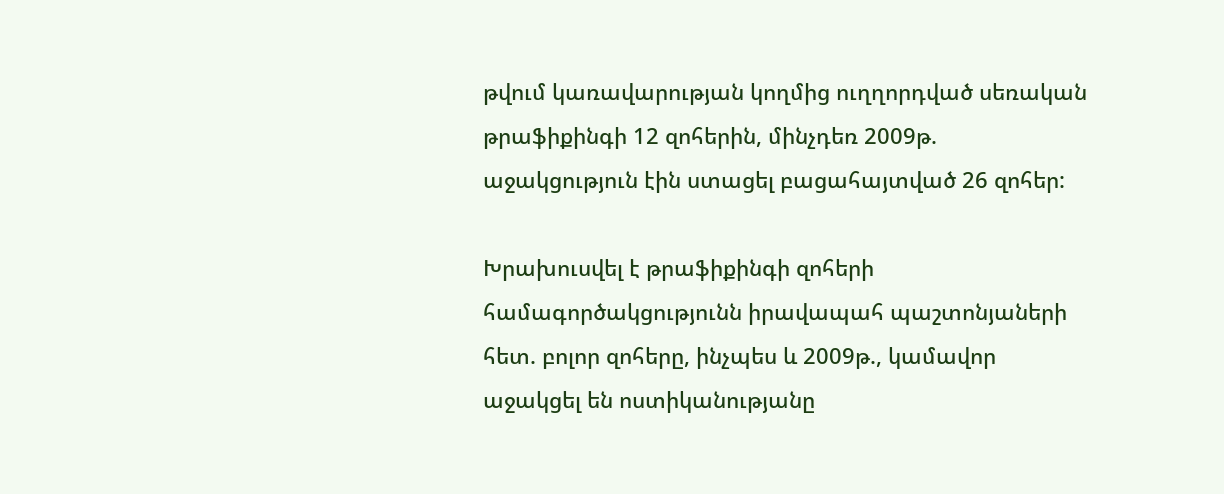թվում կառավարության կողմից ուղղորդված սեռական թրաֆիքինգի 12 զոհերին, մինչդեռ 2009թ. աջակցություն էին ստացել բացահայտված 26 զոհեր:

Խրախուսվել է թրաֆիքինգի զոհերի համագործակցությունն իրավապահ պաշտոնյաների հետ. բոլոր զոհերը, ինչպես և 2009թ., կամավոր աջակցել են ոստիկանությանը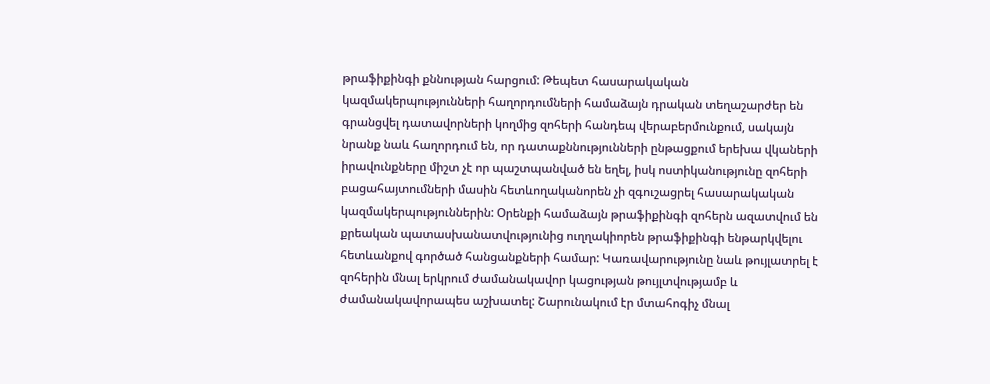թրաֆիքինգի քննության հարցում: Թեպետ հասարակական կազմակերպությունների հաղորդումների համաձայն դրական տեղաշարժեր են գրանցվել դատավորների կողմից զոհերի հանդեպ վերաբերմունքում, սակայն նրանք նաև հաղորդում են, որ դատաքննությունների ընթացքում երեխա վկաների իրավունքները միշտ չէ որ պաշտպանված են եղել, իսկ ոստիկանությունը զոհերի բացահայտումների մասին հետևողականորեն չի զգուշացրել հասարակական կազմակերպություններին: Օրենքի համաձայն թրաֆիքինգի զոհերն ազատվում են քրեական պատասխանատվությունից ուղղակիորեն թրաֆիքինգի ենթարկվելու հետևանքով գործած հանցանքների համար: Կառավարությունը նաև թույլատրել է զոհերին մնալ երկրում ժամանակավոր կացության թույլտվությամբ և ժամանակավորապես աշխատել: Շարունակում էր մտահոգիչ մնալ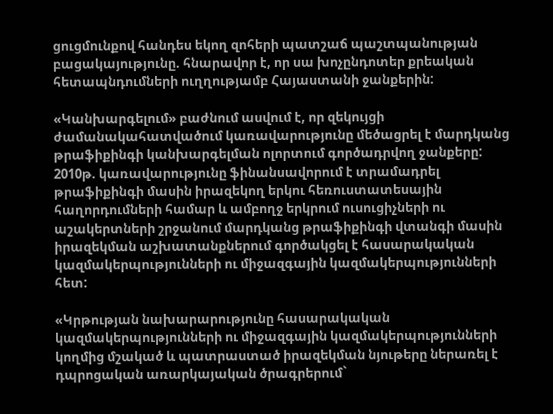ցուցմունքով հանդես եկող զոհերի պատշաճ պաշտպանության բացակայությունը. հնարավոր է, որ սա խոչընդոտեր քրեական հետապնդումների ուղղությամբ Հայաստանի ջանքերին:

«Կանխարգելում» բաժնում ասվում է, որ զեկույցի ժամանակահատվածում կառավարությունը մեծացրել է մարդկանց թրաֆիքինգի կանխարգելման ոլորտում գործադրվող ջանքերը: 2010թ. կառավարությունը ֆինանսավորում է տրամադրել թրաֆիքինգի մասին իրազեկող երկու հեռուստատեսային հաղորդումների համար և ամբողջ երկրում ուսուցիչների ու աշակերտների շրջանում մարդկանց թրաֆիքինգի վտանգի մասին իրազեկման աշխատանքներում գործակցել է հասարակական կազմակերպությունների ու միջազգային կազմակերպությունների հետ:

«Կրթության նախարարությունը հասարակական կազմակերպությունների ու միջազգային կազմակերպությունների կողմից մշակած և պատրաստած իրազեկման նյութերը ներառել է դպրոցական առարկայական ծրագրերում`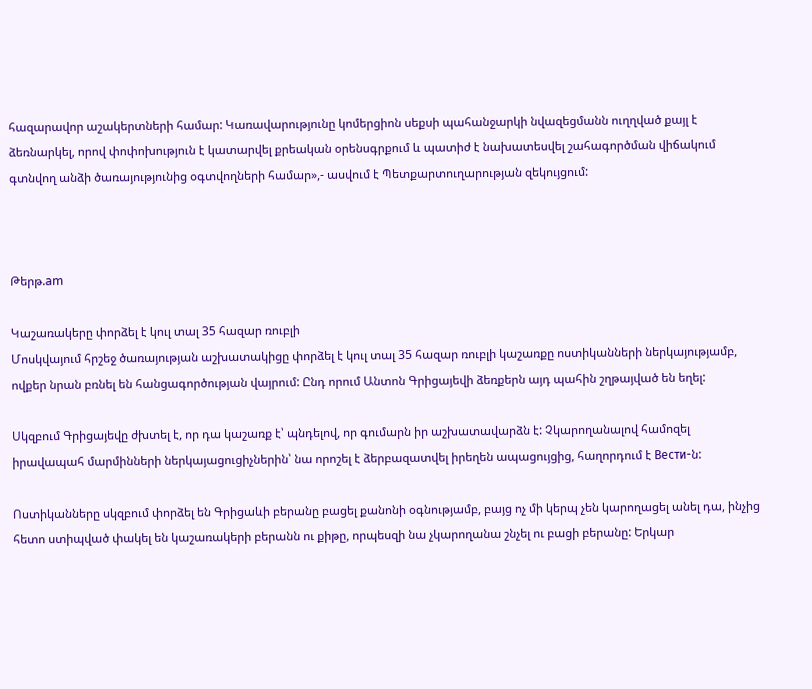հազարավոր աշակերտների համար: Կառավարությունը կոմերցիոն սեքսի պահանջարկի նվազեցմանն ուղղված քայլ է ձեռնարկել, որով փոփոխություն է կատարվել քրեական օրենսգրքում և պատիժ է նախատեսվել շահագործման վիճակում գտնվող անձի ծառայությունից օգտվողների համար»,- ասվում է Պետքարտուղարության զեկույցում:



Թերթ.am

Կաշառակերը փորձել է կուլ տալ 35 հազար ռուբլի
Մոսկվայում հրշեջ ծառայության աշխատակիցը փորձել է կուլ տալ 35 հազար ռուբլի կաշառքը ոստիկանների ներկայությամբ, ովքեր նրան բռնել են հանցագործության վայրում: Ընդ որում Անտոն Գրիցայեվի ձեռքերն այդ պահին շղթայված են եղել:

Սկզբում Գրիցայեվը ժխտել է, որ դա կաշառք է՝ պնդելով, որ գումարն իր աշխատավարձն է: Չկարողանալով համոզել իրավապահ մարմինների ներկայացուցիչներին՝ նա որոշել է ձերբազատվել իրեղեն ապացույցից, հաղորդում է Вести-ն:

Ոստիկանները սկզբում փորձել են Գրիցաևի բերանը բացել քանոնի օգնությամբ, բայց ոչ մի կերպ չեն կարողացել անել դա, ինչից հետո ստիպված փակել են կաշառակերի բերանն ու քիթը, որպեսզի նա չկարողանա շնչել ու բացի բերանը: Երկար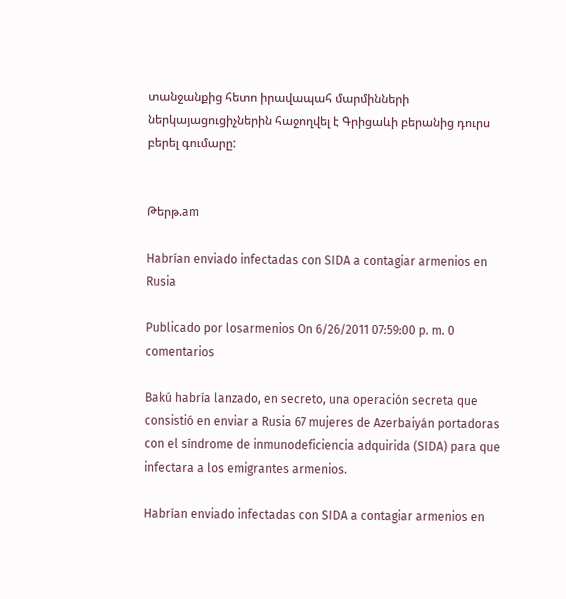տանջանքից հետո իրավապահ մարմինների ներկայացուցիչներին հաջողվել է Գրիցաևի բերանից դուրս բերել գումարը:


Թերթ.am

Habrían enviado infectadas con SIDA a contagiar armenios en Rusia

Publicado por losarmenios On 6/26/2011 07:59:00 p. m. 0 comentarios

Bakú habría lanzado, en secreto, una operación secreta que consistió en enviar a Rusia 67 mujeres de Azerbaiyán portadoras con el síndrome de inmunodeficiencia adquirida (SIDA) para que infectara a los emigrantes armenios.

Habrían enviado infectadas con SIDA a contagiar armenios en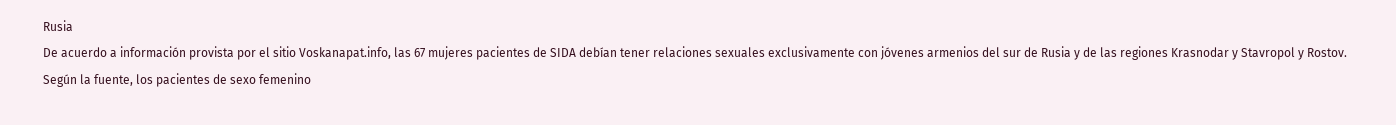Rusia
De acuerdo a información provista por el sitio Voskanapat.info, las 67 mujeres pacientes de SIDA debían tener relaciones sexuales exclusivamente con jóvenes armenios del sur de Rusia y de las regiones Krasnodar y Stavropol y Rostov.
Según la fuente, los pacientes de sexo femenino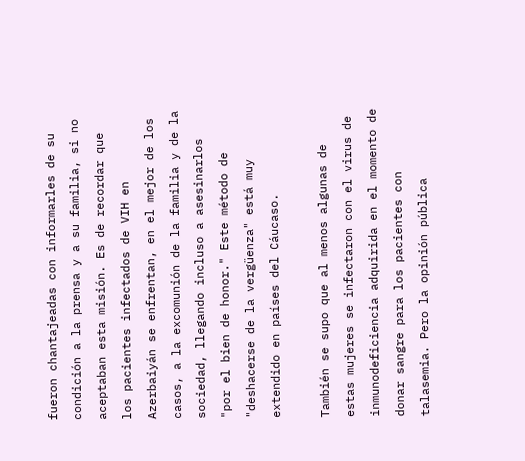fueron chantajeadas con informarles de su condición a la prensa y a su familia, si no aceptaban esta misión. Es de recordar que los pacientes infectados de VIH en Azerbaiyán se enfrentan, en el mejor de los casos, a la excomunión de la familia y de la sociedad, llegando incluso a asesinarlos "por el bien de honor." Este método de "deshacerse de la vergüenza" está muy extendido en países del Cáucaso.

También se supo que al menos algunas de estas mujeres se infectaron con el virus de inmunodeficiencia adquirida en el momento de donar sangre para los pacientes con talasemia. Pero la opinión pública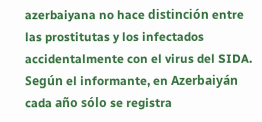azerbaiyana no hace distinción entre las prostitutas y los infectados accidentalmente con el virus del SIDA. Según el informante, en Azerbaiyán cada año sólo se registra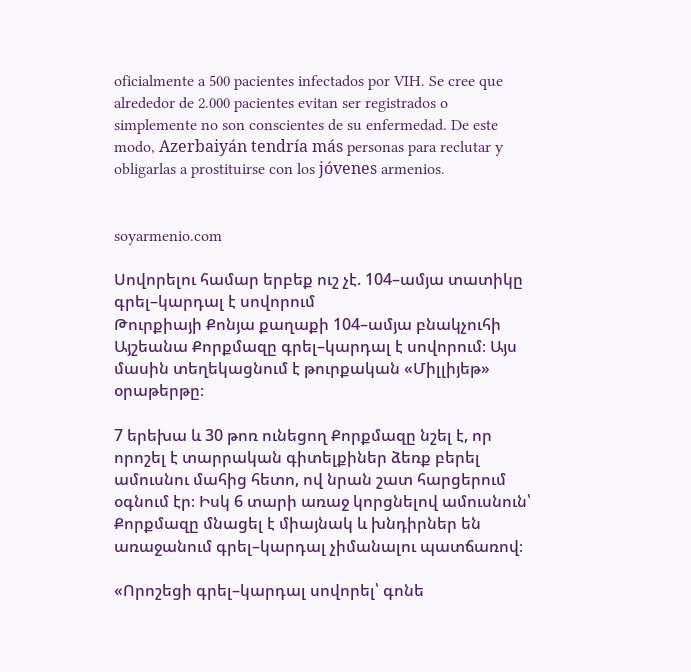oficialmente a 500 pacientes infectados por VIH. Se cree que alrededor de 2.000 pacientes evitan ser registrados o simplemente no son conscientes de su enfermedad. De este modo, Azerbaiyán tendría más personas para reclutar y obligarlas a prostituirse con los jóvenes armenios.


soyarmenio.com

Սովորելու համար երբեք ուշ չէ. 104–ամյա տատիկը գրել–կարդալ է սովորում
Թուրքիայի Քոնյա քաղաքի 104–ամյա բնակչուհի Այշեանա Քորքմազը գրել–կարդալ է սովորում։ Այս մասին տեղեկացնում է թուրքական «Միլլիյեթ» օրաթերթը։

7 երեխա և 30 թոռ ունեցող Քորքմազը նշել է, որ որոշել է տարրական գիտելքիներ ձեռք բերել ամուսնու մահից հետո, ով նրան շատ հարցերում օգնում էր։ Իսկ 6 տարի առաջ կորցնելով ամուսնուն՝ Քորքմազը մնացել է միայնակ և խնդիրներ են առաջանում գրել–կարդալ չիմանալու պատճառով։

«Որոշեցի գրել–կարդալ սովորել՝ գոնե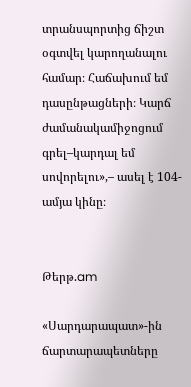տրանսպորտից ճիշտ օգտվել կարողանալու համար։ Հաճախում եմ դասընթացների։ Կարճ ժամանակամիջոցում գրել–կարդալ եմ սովորելու»,– ասել է 104-ամյա կինը։


Թերթ.am

«Սարդարապատ»-ին ճարտարապետները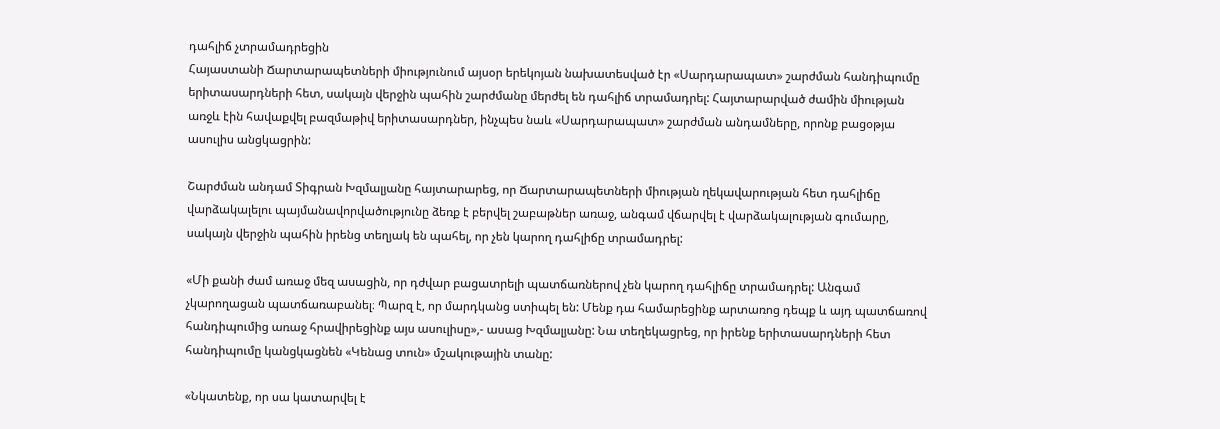դահլիճ չտրամադրեցին
Հայաստանի Ճարտարապետների միությունում այսօր երեկոյան նախատեսված էր «Սարդարապատ» շարժման հանդիպումը երիտասարդների հետ, սակայն վերջին պահին շարժմանը մերժել են դահլիճ տրամադրել: Հայտարարված ժամին միության առջև էին հավաքվել բազմաթիվ երիտասարդներ, ինչպես նաև «Սարդարապատ» շարժման անդամները, որոնք բացօթյա ասուլիս անցկացրին:

Շարժման անդամ Տիգրան Խզմալյանը հայտարարեց, որ Ճարտարապետների միության ղեկավարության հետ դահլիճը վարձակալելու պայմանավորվածությունը ձեռք է բերվել շաբաթներ առաջ, անգամ վճարվել է վարձակալության գումարը, սակայն վերջին պահին իրենց տեղյակ են պահել, որ չեն կարող դահլիճը տրամադրել:

«Մի քանի ժամ առաջ մեզ ասացին, որ դժվար բացատրելի պատճառներով չեն կարող դահլիճը տրամադրել: Անգամ չկարողացան պատճառաբանել։ Պարզ է, որ մարդկանց ստիպել են: Մենք դա համարեցինք արտառոց դեպք և այդ պատճառով հանդիպումից առաջ հրավիրեցինք այս ասուլիսը»,- ասաց Խզմալյանը: Նա տեղեկացրեց, որ իրենք երիտասարդների հետ հանդիպումը կանցկացնեն «Կենաց տուն» մշակութային տանը:

«Նկատենք, որ սա կատարվել է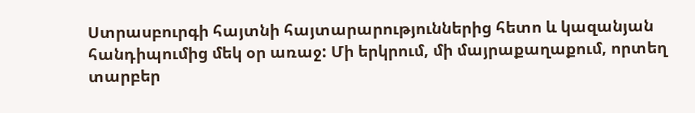Ստրասբուրգի հայտնի հայտարարություններից հետո և կազանյան հանդիպումից մեկ օր առաջ: Մի երկրում, մի մայրաքաղաքում, որտեղ տարբեր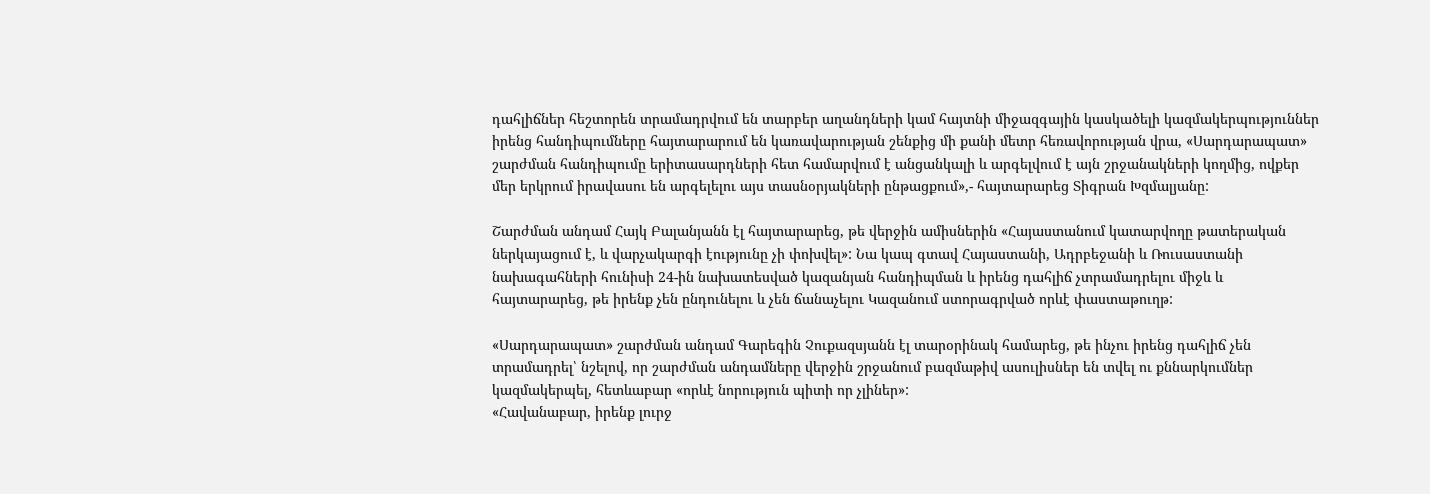դահլիճներ հեշտորեն տրամադրվում են տարբեր աղանդների կամ հայտնի միջազգային կասկածելի կազմակերպություններ իրենց հանդիպումները հայտարարում են կառավարության շենքից մի քանի մետր հեռավորության վրա, «Սարդարապատ» շարժման հանդիպումը երիտասարդների հետ համարվում է անցանկալի և արգելվում է այն շրջանակների կողմից, ովքեր մեր երկրում իրավասու են արգելելու այս տասնօրյակների ընթացքում»,- հայտարարեց Տիգրան Խզմալյանը:

Շարժման անդամ Հայկ Բալանյանն էլ հայտարարեց, թե վերջին ամիսներին «Հայաստանում կատարվողը թատերական ներկայացում է, և վարչակարգի էությունը չի փոխվել»: Նա կապ գտավ Հայաստանի, Ադրբեջանի և Ռուսաստանի նախագահների հունիսի 24-ին նախատեսված կազանյան հանդիպման և իրենց դահլիճ չտրամադրելու միջև և հայտարարեց, թե իրենք չեն ընդունելու և չեն ճանաչելու Կազանում ստորագրված որևէ փաստաթուղթ:

«Սարդարապատ» շարժման անդամ Գարեգին Չուքազսյանն էլ տարօրինակ համարեց, թե ինչու իրենց դահլիճ չեն տրամադրել՝ նշելով, որ շարժման անդամները վերջին շրջանում բազմաթիվ ասուլիսներ են տվել ու քննարկումներ կազմակերպել, հետևաբար «որևէ նորություն պիտի որ չլիներ»:
«Հավանաբար, իրենք լուրջ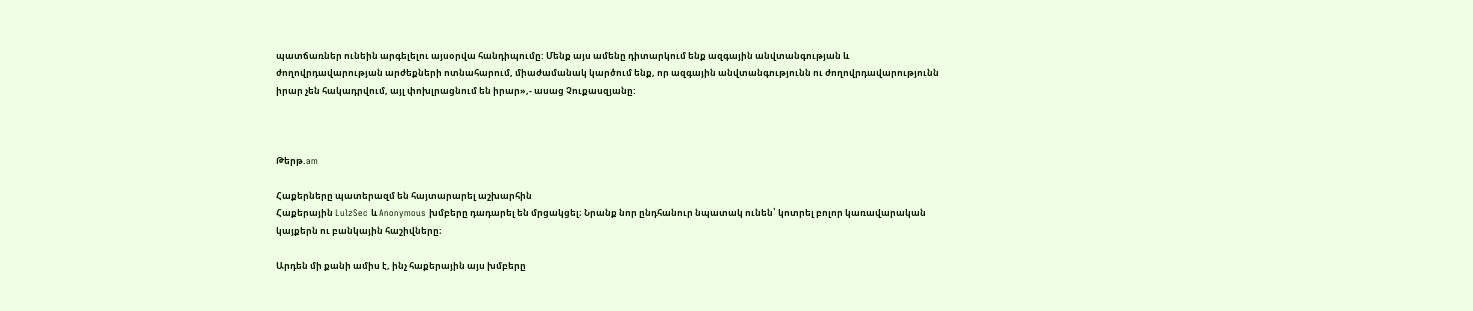պատճառներ ունեին արգելելու այսօրվա հանդիպումը: Մենք այս ամենը դիտարկում ենք ազգային անվտանգության և ժողովրդավարության արժեքների ոտնահարում, միաժամանակ կարծում ենք, որ ազգային անվտանգությունն ու ժողովրդավարությունն իրար չեն հակադրվում, այլ փոխլրացնում են իրար»,- ասաց Չուքասզյանը:



Թերթ.am

Հաքերները պատերազմ են հայտարարել աշխարհին
Հաքերային LulzSec և Anonymous խմբերը դադարել են մրցակցել։ Նրանք նոր ընդհանուր նպատակ ունեն՝ կոտրել բոլոր կառավարական կայքերն ու բանկային հաշիվները։

Արդեն մի քանի ամիս է, ինչ հաքերային այս խմբերը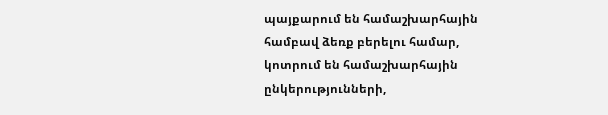պայքարում են համաշխարհային համբավ ձեռք բերելու համար, կոտրում են համաշխարհային ընկերությունների,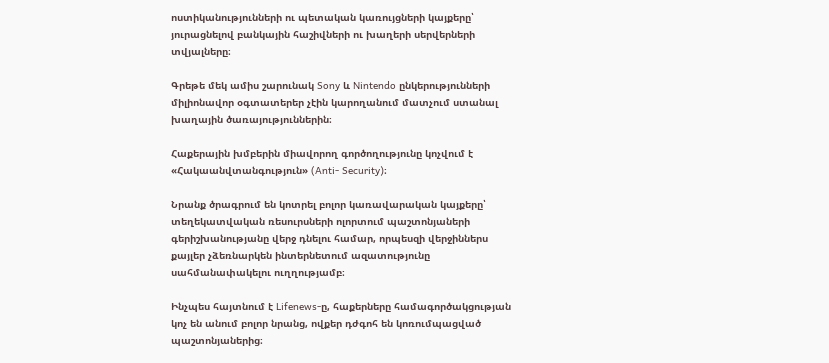ոստիկանությունների ու պետական կառույցների կայքերը՝ յուրացնելով բանկային հաշիվների ու խաղերի սերվերների տվյալները։

Գրեթե մեկ ամիս շարունակ Sony և Nintendo ընկերությունների միլիոնավոր օգտատերեր չէին կարողանում մատչում ստանալ խաղային ծառայություններին։

Հաքերային խմբերին միավորող գործողությունը կոչվում է «Հակաանվտանգություն» (Anti- Security)։

Նրանք ծրագրում են կոտրել բոլոր կառավարական կայքերը՝ տեղեկատվական ռեսուրսների ոլորտում պաշտոնյաների գերիշխանությանը վերջ դնելու համար, որպեսզի վերջիններս քայլեր չձեռնարկեն ինտերնետում ազատությունը սահմանափակելու ուղղությամբ։

Ինչպես հայտնում է Lifenews-ը, հաքերները համագործակցության կոչ են անում բոլոր նրանց, ովքեր դժգոհ են կոռումպացված պաշտոնյաներից։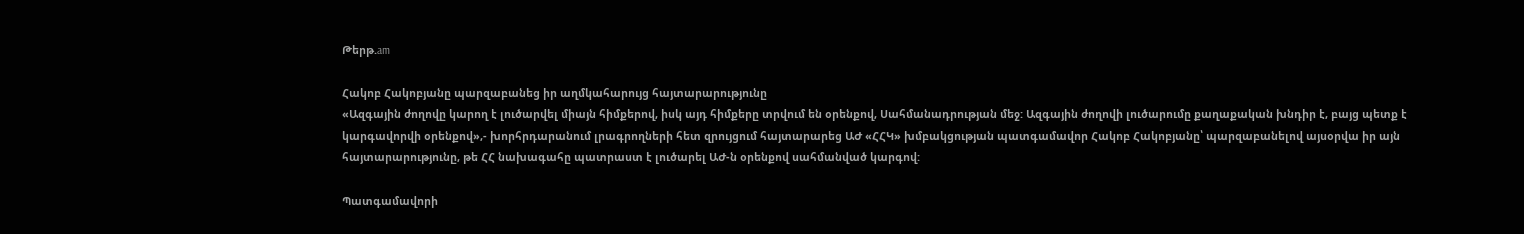Թերթ.am

Հակոբ Հակոբյանը պարզաբանեց իր աղմկահարույց հայտարարությունը
«Ազգային ժողովը կարող է լուծարվել միայն հիմքերով, իսկ այդ հիմքերը տրվում են օրենքով, Սահմանադրության մեջ: Ազգային ժողովի լուծարումը քաղաքական խնդիր է, բայց պետք է կարգավորվի օրենքով»,- խորհրդարանում լրագրողների հետ զրույցում հայտարարեց ԱԺ «ՀՀԿ» խմբակցության պատգամավոր Հակոբ Հակոբյանը՝ պարզաբանելով այսօրվա իր այն հայտարարությունը, թե ՀՀ նախագահը պատրաստ է լուծարել ԱԺ-ն օրենքով սահմանված կարգով:

Պատգամավորի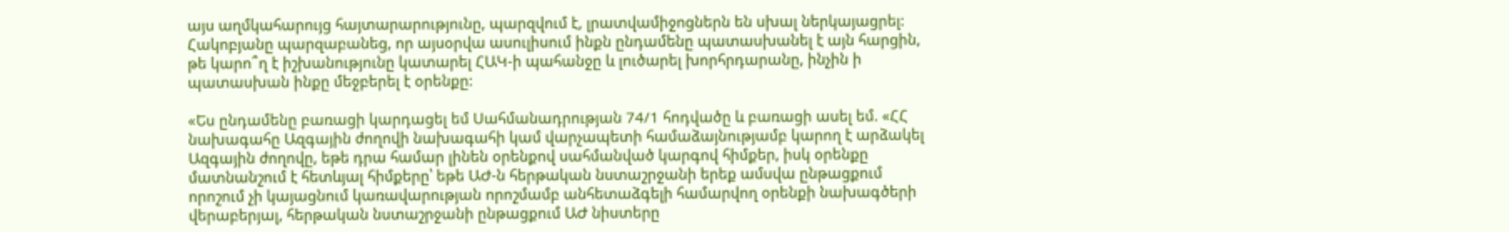այս աղմկահարույց հայտարարությունը, պարզվում է, լրատվամիջոցներն են սխալ ներկայացրել: Հակոբյանը պարզաբանեց, որ այսօրվա ասուլիսում ինքն ընդամենը պատասխանել է այն հարցին, թե կարո՞ղ է իշխանությունը կատարել ՀԱԿ-ի պահանջը և լուծարել խորհրդարանը, ինչին ի պատասխան ինքը մեջբերել է օրենքը:

«Ես ընդամենը բառացի կարդացել եմ Սահմանադրության 74/1 հոդվածը և բառացի ասել եմ. «ՀՀ նախագահը Ազգային ժողովի նախագահի կամ վարչապետի համաձայնությամբ կարող է արձակել Ազգային ժողովը, եթե դրա համար լինեն օրենքով սահմանված կարգով հիմքեր, իսկ օրենքը մատնանշում է հետևյալ հիմքերը՝ եթե ԱԺ-ն հերթական նստաշրջանի երեք ամսվա ընթացքում որոշում չի կայացնում կառավարության որոշմամբ անհետաձգելի համարվող օրենքի նախագծերի վերաբերյալ, հերթական նստաշրջանի ընթացքում ԱԺ նիստերը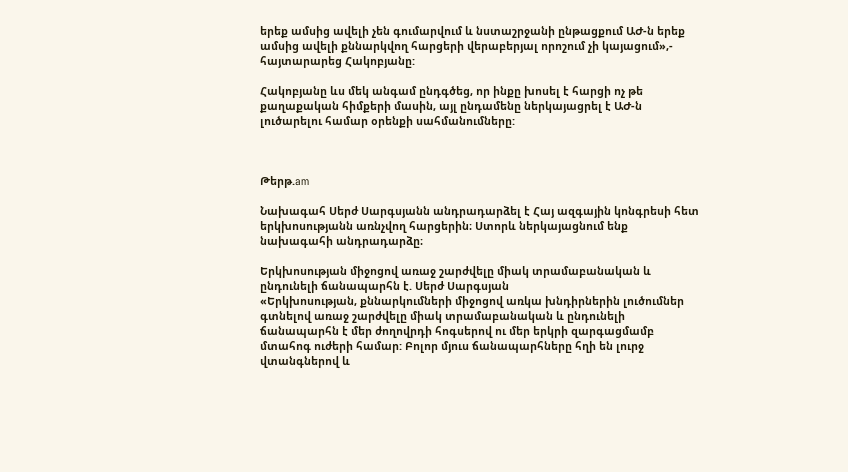երեք ամսից ավելի չեն գումարվում և նստաշրջանի ընթացքում ԱԺ-ն երեք ամսից ավելի քննարկվող հարցերի վերաբերյալ որոշում չի կայացում»,- հայտարարեց Հակոբյանը:

Հակոբյանը ևս մեկ անգամ ընդգծեց, որ ինքը խոսել է հարցի ոչ թե քաղաքական հիմքերի մասին, այլ ընդամենը ներկայացրել է ԱԺ-ն լուծարելու համար օրենքի սահմանումները:



Թերթ.am

Նախագահ Սերժ Սարգսյանն անդրադարձել է Հայ ազգային կոնգրեսի հետ երկխոսությանն առնչվող հարցերին։ Ստորև ներկայացնում ենք նախագահի անդրադարձը։

Երկխոսության միջոցով առաջ շարժվելը միակ տրամաբանական և ընդունելի ճանապարհն է. Սերժ Սարգսյան
«Երկխոսության, քննարկումների միջոցով առկա խնդիրներին լուծումներ գտնելով առաջ շարժվելը միակ տրամաբանական և ընդունելի ճանապարհն է մեր ժողովրդի հոգսերով ու մեր երկրի զարգացմամբ մտահոգ ուժերի համար: Բոլոր մյուս ճանապարհները հղի են լուրջ վտանգներով և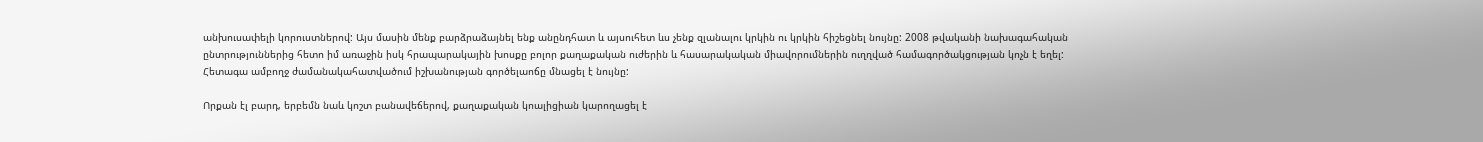անխուսափելի կորուստներով: Այս մասին մենք բարձրաձայնել ենք անընդհատ և այսուհետ ևս չենք զլանալու կրկին ու կրկին հիշեցնել նույնը: 2008 թվականի նախագահական ընտրություններից հետո իմ առաջին իսկ հրապարակային խոսքը բոլոր քաղաքական ուժերին և հասարակական միավորումներին ուղղված համագործակցության կոչն է եղել: Հետագա ամբողջ ժամանակահատվածում իշխանության գործելաոճը մնացել է նույնը:

Որքան էլ բարդ, երբեմն նաև կոշտ բանավեճերով, քաղաքական կոալիցիան կարողացել է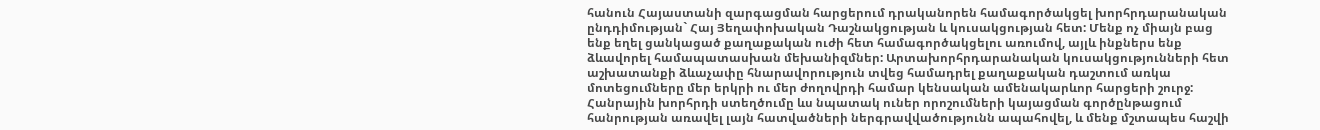հանուն Հայաստանի զարգացման հարցերում դրականորեն համագործակցել խորհրդարանական ընդդիմության` Հայ Յեղափոխական Դաշնակցության և կուսակցության հետ: Մենք ոչ միայն բաց ենք եղել ցանկացած քաղաքական ուժի հետ համագործակցելու առումով, այլև ինքներս ենք ձևավորել համապատասխան մեխանիզմներ: Արտախորհրդարանական կուսակցությունների հետ աշխատանքի ձևաչափը հնարավորություն տվեց համադրել քաղաքական դաշտում առկա մոտեցումները մեր երկրի ու մեր ժողովրդի համար կենսական ամենակարևոր հարցերի շուրջ: Հանրային խորհրդի ստեղծումը ևս նպատակ ուներ որոշումների կայացման գործընթացում հանրության առավել լայն հատվածների ներգրավվածությունն ապահովել, և մենք մշտապես հաշվի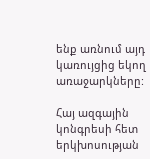ենք առնում այդ կառույցից եկող առաջարկները:

Հայ ազգային կոնգրեսի հետ երկխոսության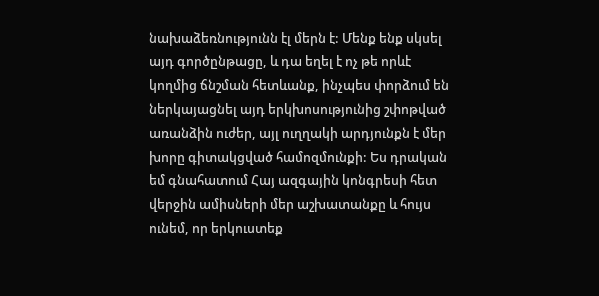նախաձեռնությունն էլ մերն է: Մենք ենք սկսել այդ գործընթացը, և դա եղել է ոչ թե որևէ կողմից ճնշման հետևանք, ինչպես փորձում են ներկայացնել այդ երկխոսությունից շփոթված առանձին ուժեր, այլ ուղղակի արդյունքն է մեր խորը գիտակցված համոզմունքի: Ես դրական եմ գնահատում Հայ ազգային կոնգրեսի հետ վերջին ամիսների մեր աշխատանքը և հույս ունեմ, որ երկուստեք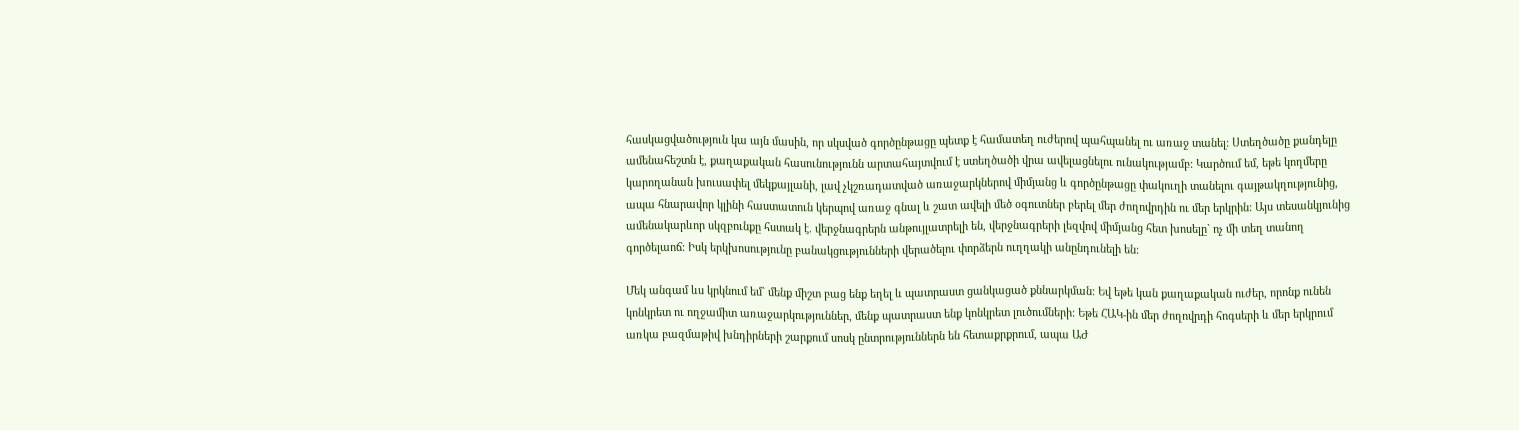հասկացվածություն կա այն մասին, որ սկսված գործընթացը պետք է համատեղ ուժերով պահպանել ու առաջ տանել: Ստեղծածը քանդելը ամենահեշտն է, քաղաքական հասունությունն արտահայտվում է ստեղծածի վրա ավելացնելու ունակությամբ: Կարծում եմ, եթե կողմերը կարողանան խուսափել մեկքայլանի, լավ չկշռադատված առաջարկներով միմյանց և գործընթացը փակուղի տանելու գայթակղությունից, ապա հնարավոր կլինի հաստատուն կերպով առաջ գնալ և շատ ավելի մեծ օգուտներ բերել մեր ժողովրդին ու մեր երկրին: Այս տեսանկյունից ամենակարևոր սկզբունքը հստակ է. վերջնագրերն անթույլատրելի են, վերջնագրերի լեզվով միմյանց հետ խոսելը` ոչ մի տեղ տանող գործելաոճ: Իսկ երկխոսությունը բանակցությունների վերածելու փորձերն ուղղակի անընդունելի են:

Մեկ անգամ ևս կրկնում եմ` մենք միշտ բաց ենք եղել և պատրաստ ցանկացած քննարկման: Եվ եթե կան քաղաքական ուժեր, որոնք ունեն կոնկրետ ու ողջամիտ առաջարկություններ, մենք պատրաստ ենք կոնկրետ լուծումների: Եթե ՀԱԿ-ին մեր ժողովրդի հոգսերի և մեր երկրում առկա բազմաթիվ խնդիրների շարքում սոսկ ընտրություններն են հետաքրքրում, ապա ԱԺ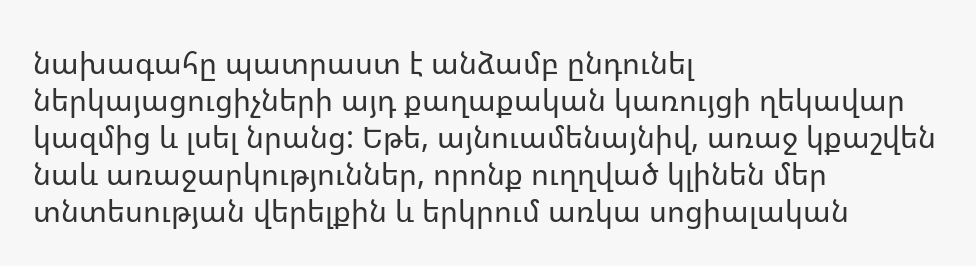նախագահը պատրաստ է անձամբ ընդունել ներկայացուցիչների այդ քաղաքական կառույցի ղեկավար կազմից և լսել նրանց: Եթե, այնուամենայնիվ, առաջ կքաշվեն նաև առաջարկություններ, որոնք ուղղված կլինեն մեր տնտեսության վերելքին և երկրում առկա սոցիալական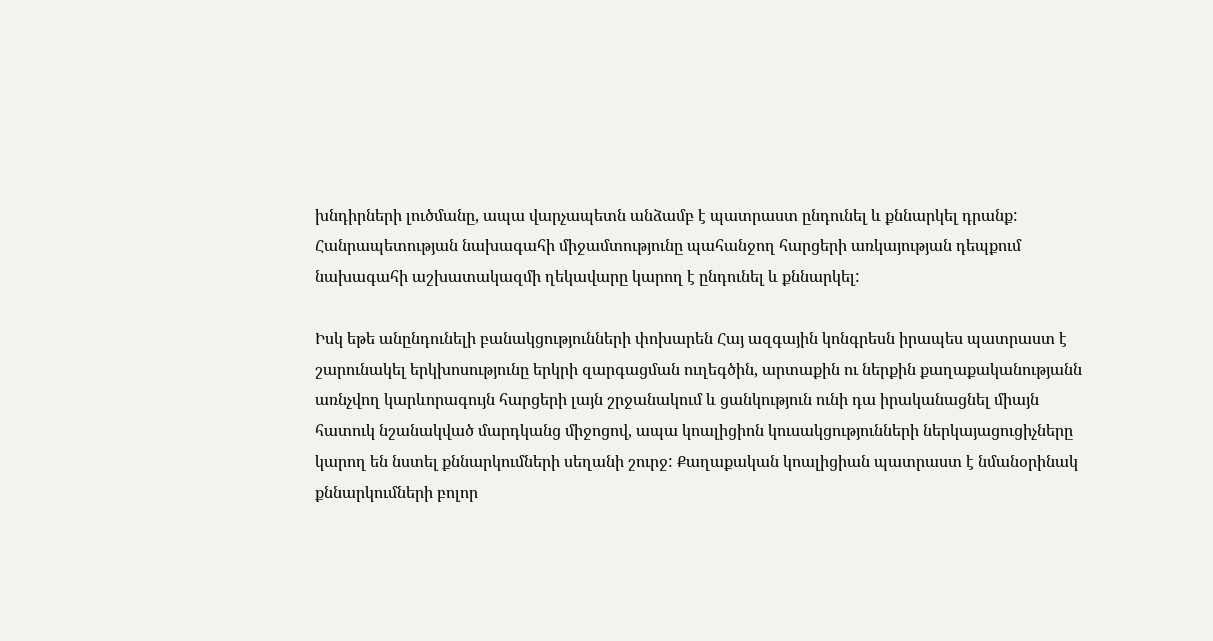խնդիրների լուծմանը, ապա վարչապետն անձամբ է պատրաստ ընդունել և քննարկել դրանք: Հանրապետության նախագահի միջամտությունը պահանջող հարցերի առկայության դեպքում նախագահի աշխատակազմի ղեկավարը կարող է ընդունել և քննարկել:

Իսկ եթե անընդունելի բանակցությունների փոխարեն Հայ ազգային կոնգրեսն իրապես պատրաստ է շարունակել երկխոսությունը երկրի զարգացման ուղեգծին, արտաքին ու ներքին քաղաքականությանն առնչվող կարևորագույն հարցերի լայն շրջանակում և ցանկություն ունի դա իրականացնել միայն հատուկ նշանակված մարդկանց միջոցով, ապա կոալիցիոն կուսակցությունների ներկայացուցիչները կարող են նստել քննարկումների սեղանի շուրջ: Քաղաքական կոալիցիան պատրաստ է նմանօրինակ քննարկումների բոլոր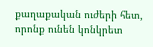քաղաքական ուժերի հետ, որոնք ունեն կոնկրետ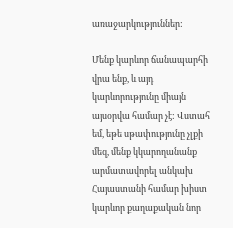առաջարկություններ:

Մենք կարևոր ճանապարհի վրա ենք, և այդ կարևորությունը միայն այսօրվա համար չէ: Վստահ եմ, եթե սթափությունը չլքի մեզ, մենք կկարողանանք արմատավորել անկախ Հայաստանի համար խիստ կարևոր քաղաքական նոր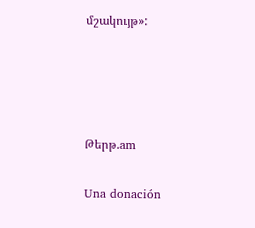մշակույթ»:




Թերթ.am

Una donación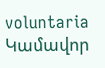voluntaria
Կամավոր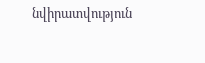նվիրատվություն